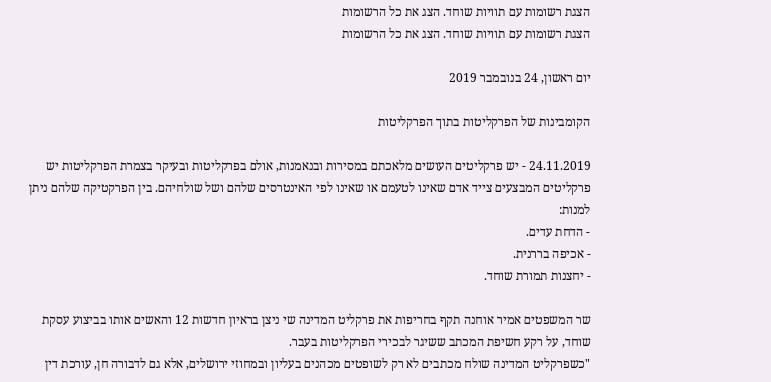הצגת רשומות עם תוויות שוחד. הצג את כל הרשומות
הצגת רשומות עם תוויות שוחד. הצג את כל הרשומות

יום ראשון, 24 בנובמבר 2019

הקומבינות של הפרקליטות בתוך הפרקליטות

24.11.2019 - יש פרקליטים העושים מלאכתם במסירות ובנאמנות, אולם בפרקליטות ובעיקר בצמרת הפרקליטות יש פרקליטים המבצעים צייד אדם שאינו לטעמם או שאינו לפי האינטרסים שלהם ושל שולחיהם. בין הפרקטיקה שלהם ניתן למנות:
- הדחת עדים.
- אכיפה בררנית.
- יחצנות תמורת שוחד.

שר המשפטים אמיר אוחנה תקף בחריפות את פרקליט המדינה שי ניצן בראיון חדשות 12 והאשים אותו בביצוע עסקת שוחד, על רקע חשיפת המכתב ששיגר לבכירי הפרקליטות בעבר.
"כשפרקליט המדינה שולח מכתבים לא רק לשופטים מכהנים בעליון ובמחוזי ירושלים, אלא גם לדבורה חן, עורכת דין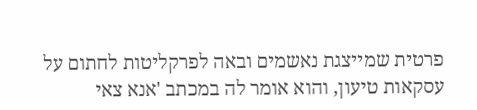פרטית שמייצגת נאשמים ובאה לפרקליטות לחתום על עסקאות טיעון, והוא אומר לה במכתב 'אנא צאי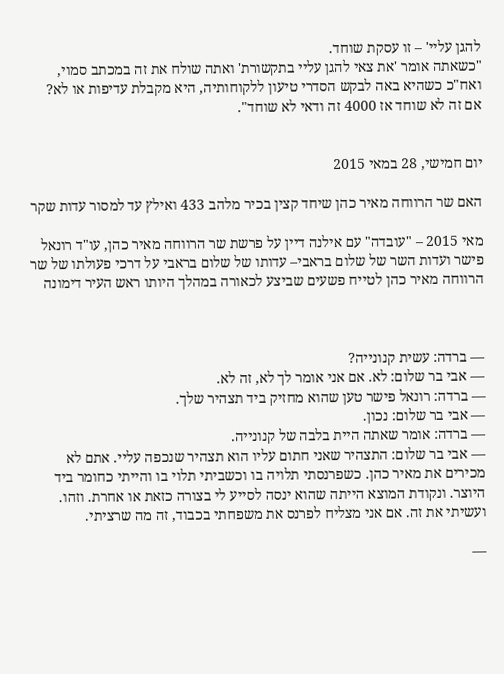להגן עליי' – זו עסקת שוחד.
"כשאתה אומר 'את צאי להגן עליי בתקשורת' ואתה שולח את זה במכתב סמוי, ואח"כ כשהיא באה לבקש הסדרי טיעון ללקוחותיה, היא מקבלת עדיפות או לא? אם זה לא שוחד אז 4000 זה ודאי לא שוחד".


יום חמישי, 28 במאי 2015

האם שר הרווחה מאיר כהן שיחד קצין בכיר מלהב 433 ואילץ עד למסור עדות שקר

מאי 2015 – "עובדה" עם אילנה דיין על פרשת שר הרווחה מאיר כהן, עו"ד רונאל פישר ועדות השר של שלום בראבי– עדותו של שלום בראבי על דרכי פעולתו של שר הרווחה מאיר כהן לטייח פשעים שביצע לכאורה במהלך היותו ראש העיר דימונה



— ברדה: עשית קנונייה?
— אבי בר שלום: לא. אם אני אומר לך לא, זה לא.
— ברדה: רונאל פישר טען שהוא מחזיק ביד תצהיר שלך.
— אבי בר שלום: נכון.
— ברדה: אומר שאתה היית בלבה של קנונייה.
— אבי בר שלום: התצהיר שאני חתום עליו הוא תצהיר שנכפה עליי. אתם לא מכירים את מאיר כהן. כשפרנסתי תלויה בו וכשביתי תלוי בו והייתי כחומר ביד היוצר. ונקודת המוצא הייתה שהוא ינסה לסייע לי בצורה כזאת או אחרת. וזהו. ועשיתי את זה. אם אני מצליח לפרנס את משפחתי בכבוד, זה מה שרציתי.

—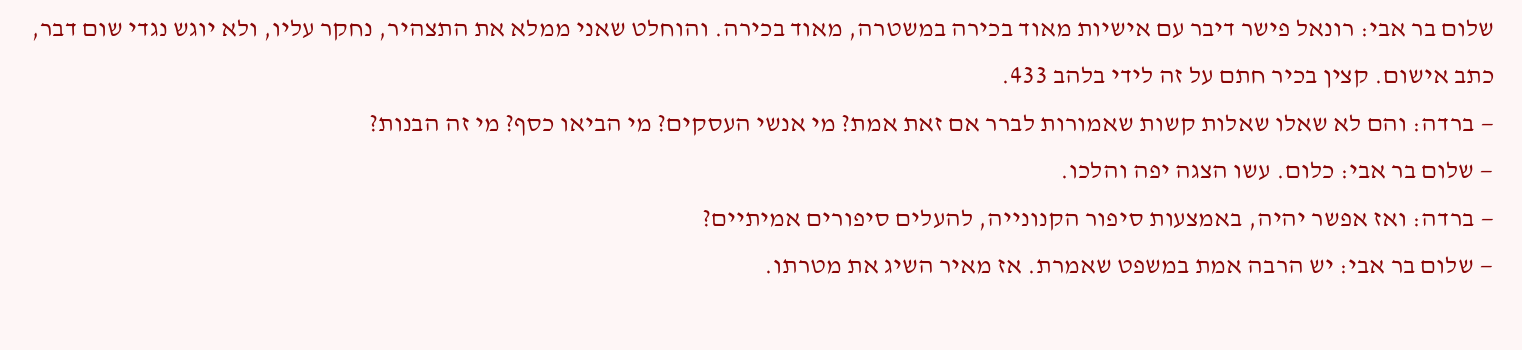שלום בר אבי: רונאל פישר דיבר עם אישיות מאוד בכירה במשטרה, מאוד בכירה. והוחלט שאני ממלא את התצהיר, נחקר עליו, ולא יוגש נגדי שום דבר, כתב אישום. קצין בכיר חתם על זה לידי בלהב 433.
— ברדה: והם לא שאלו שאלות קשות שאמורות לברר אם זאת אמת? מי אנשי העסקים? מי הביאו כסף? מי זה הבנות?
— שלום בר אבי: כלום. עשו הצגה יפה והלכו.
— ברדה: ואז אפשר יהיה, באמצעות סיפור הקנונייה, להעלים סיפורים אמיתיים?
— שלום בר אבי: יש הרבה אמת במשפט שאמרת. אז מאיר השיג את מטרתו.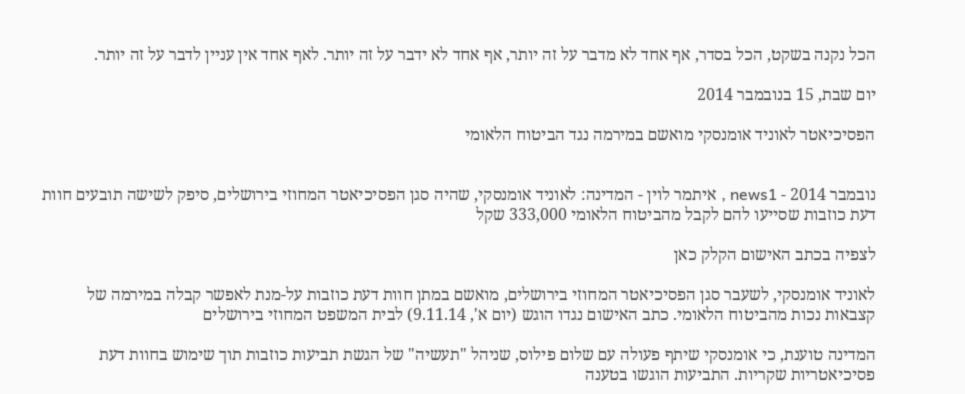הכל נקנה בשקט, הכל בסדר, אף אחד לא מדבר על זה יותר, אף אחד לא ידבר על זה יותר. לאף אחד אין עניין לדבר על זה יותר.

יום שבת, 15 בנובמבר 2014

הפסיכיאטר לאוניד אומנסקי מואשם במירמה נגד הביטוח הלאומי


נובמבר 2014 - news1 , איתמר לוין - המדינה: לאוניד אומנסקי, שהיה סגן הפסיכיאטר המחוזי בירושלים, סיפק לשישה תובעים חוות דעת כוזבות שסייעו להם לקבל מהביטוח הלאומי 333,000 שקל

לצפיה בכתב האישום הקלק כאן

לאוניד אומנסקי, לשעבר סגן הפסיכיאטר המחוזי בירושלים, מואשם במתן חוות דעת כוזבות על-מנת לאפשר קבלה במירמה של קצבאות נכות מהביטוח הלאומי. כתב האישום נגדו הוגש (יום א', 9.11.14) לבית המשפט המחוזי בירושלים

המדינה טוענת, כי אומנסקי שיתף פעולה עם שלום פילוס, שניהל "תעשיה" של הגשת תביעות כוזבות תוך שימוש בחוות דעת פסיכיאטריות שקריות. התביעות הוגשו בטענה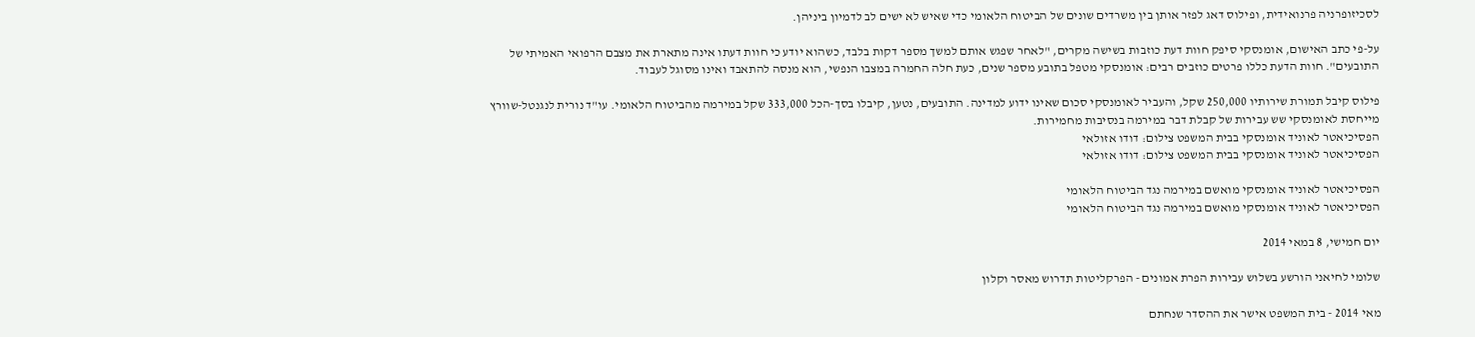לסכיזופרניה פרנואידית, ופילוס דאג לפזר אותן בין משרדים שונים של הביטוח הלאומי כדי שאיש לא ישים לב לדמיון ביניהן.

על-פי כתב האישום, אומנסקי סיפק חוות דעת כוזבות בשישה מקרים, "לאחר שפגש אותם למשך מספר דקות בלבד, כשהוא יודע כי חוות דעתו אינה מתארת את מצבם הרפואי האמיתי של התובעים". חוות הדעת כללו פרטים כוזבים רבים: אומנסקי מטפל בתובע מספר שנים, כעת חלה החמרה במצבו הנפשי, הוא מנסה להתאבד ואינו מסוגל לעבוד.

פילוס קיבל תמורת שירותיו 250,000 שקל, והעביר לאומנסקי סכום שאינו ידוע למדינה. התובעים, נטען, קיבלו בסך-הכל 333,000 שקל במירמה מהביטוח הלאומי. עו"ד נורית לנגנטל-שוורץ מייחסת לאומנסקי שש עבירות של קבלת דבר במירמה בנסיבות מחמירות.
הפסיכיאטר לאוניד אומנסקי בבית המשפט צילום: דודו אזולאי
הפסיכיאטר לאוניד אומנסקי בבית המשפט צילום: דודו אזולאי

הפסיכיאטר לאוניד אומנסקי מואשם במירמה נגד הביטוח הלאומי
הפסיכיאטר לאוניד אומנסקי מואשם במירמה נגד הביטוח הלאומי

יום חמישי, 8 במאי 2014

שלומי לחיאני הורשע בשלוש עבירות הפרת אמונים - הפרקליטות תדרוש מאסר וקלון

מאי 2014 - בית המשפט אישר את ההסדר שנחתם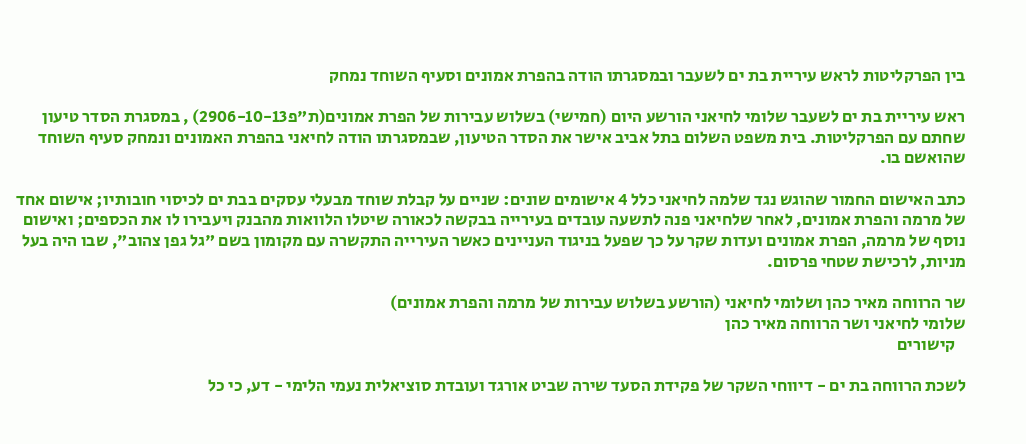בין הפרקליטות לראש עיריית בת ים לשעבר ובמסגרתו הודה בהפרת אמונים וסעיף השוחד נמחק

ראש עיריית בת ים לשעבר שלומי לחיאני הורשע היום (חמישי) בשלוש עבירות של הפרת אמונים(ת"פ2906-10-13) , במסגרת הסדר טיעון שחתם עם הפרקליטות. בית משפט השלום בתל אביב אישר את הסדר הטיעון, שבמסגרתו הודה לחיאני בהפרת האמונים ונמחק סעיף השוחד שהואשם בו.

כתב האישום החמור שהוגש נגד שלמה לחיאני כלל 4 אישומים שונים: שניים על קבלת שוחד מבעלי עסקים בבת ים לכיסוי חובותיו; אישום אחד של מרמה והפרת אמונים, לאחר שלחיאני פנה לתשעה עובדים בעירייה בבקשה לכאורה שיטלו הלוואות מהבנק ויעבירו לו את הכספים; ואישום נוסף של מרמה, הפרת אמונים ועדות שקר על כך שפעל בניגוד העניינים כאשר העירייה התקשרה עם מקומון בשם "גל גפן צהוב", שבו היה בעל מניות, לרכישת שטחי פרסום.

שר הרווחה מאיר כהן ושלומי לחיאני (הורשע בשלוש עבירות של מרמה והפרת אמונים)
שלומי לחיאני ושר הרווחה מאיר כהן
   קישורים

לשכת הרווחה בת ים - דיווחי השקר של פקידת הסעד שירה שביט אורגד ועובדת סוציאלית נעמי הלימי - דע, כי כל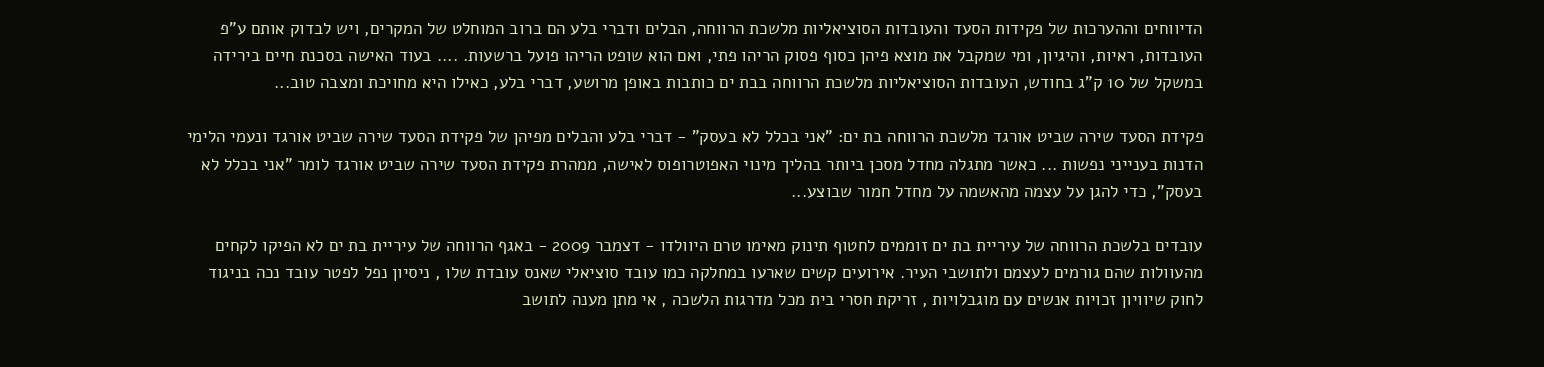הדיווחים וההערכות של פקידות הסעד והעובדות הסוציאליות מלשכת הרווחה, הבלים ודברי בלע הם ברוב המוחלט של המקרים, ויש לבדוק אותם ע"פ העובדות, ראיות, והיגיון, ומי שמקבל את מוצא פיהן כסוף פסוק הריהו פתי, ואם הוא שופט הריהו פועל ברשעות. .... בעוד האישה בסכנת חיים בירידה במשקל של 10 ק"ג בחודש, העובדות הסוציאליות מלשכת הרווחה בבת ים כותבות באופן מרושע, דברי בלע, כאילו היא מחויכת ומצבה טוב...

פקידת הסעד שירה שביט אורגד מלשכת הרווחה בת ים: "אני בכלל לא בעסק" - דברי בלע והבלים מפיהן של פקידת הסעד שירה שביט אורגד ונעמי הלימי הדנות בענייני נפשות ... כאשר מתגלה מחדל מסכן ביותר בהליך מינוי האפוטרופוס לאישה, ממהרת פקידת הסעד שירה שביט אורגד לומר "אני בכלל לא בעסק", כדי להגן על עצמה מהאשמה על מחדל חמור שבוצע...

עובדים בלשכת הרווחה של עיריית בת ים זוממים לחטוף תינוק מאימו טרם היוולדו - דצמבר 2009 - באגף הרווחה של עיריית בת ים לא הפיקו לקחים מהעוולות שהם גורמים לעצמם ולתושבי העיר. אירועים קשים שארעו במחלקה כמו עובד סוציאלי שאנס עובדת שלו , ניסיון נפל לפטר עובד נכה בניגוד לחוק שיוויון זכויות אנשים עם מוגבלויות , זריקת חסרי בית מכל מדרגות הלשכה , אי מתן מענה לתושב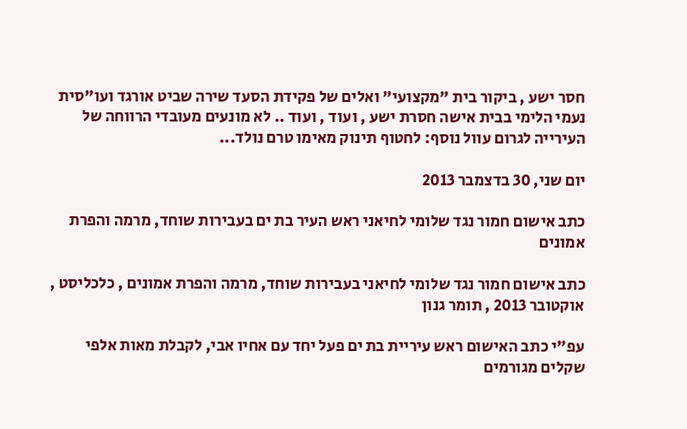חסר ישע , ביקור בית "מקצועי" ואלים של פקידת הסעד שירה שביט אורגד ועו"סית נעמי הלימי בבית אישה חסרת ישע , ועוד , ועוד .. לא מונעים מעובדי הרווחה של העירייה לגרום עוול נוסף: לחטוף תינוק מאימו טרם נולד...

יום שני, 30 בדצמבר 2013

כתב אישום חמור נגד שלומי לחיאני ראש העיר בת ים בעבירות שוחד, מרמה והפרת אמונים

כתב אישום חמור נגד שלומי לחיאני בעבירות שוחד, מרמה והפרת אמונים , כלכליסט , אוקטובר 2013 , תומר גנון

עפ"י כתב האישום ראש עיריית בת ים פעל יחד עם אחיו אבי, לקבלת מאות אלפי שקלים מגורמים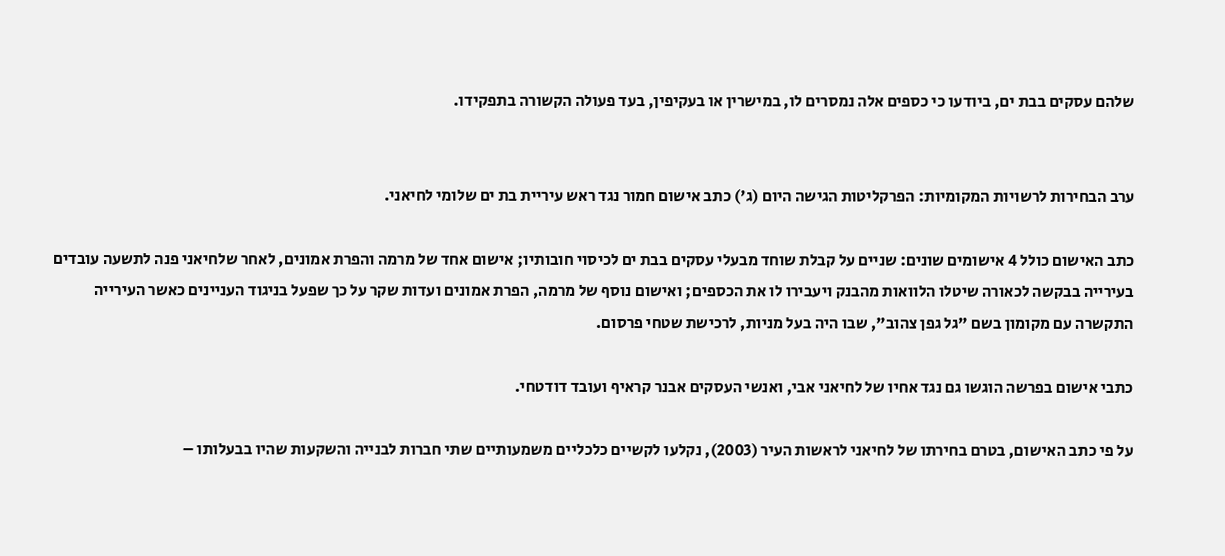שלהם עסקים בבת ים, ביודעו כי כספים אלה נמסרים לו, במישרין או בעקיפין, בעד פעולה הקשורה בתפקידו.


ערב הבחירות לרשויות המקומיות: הפרקליטות הגישה היום (ג') כתב אישום חמור נגד ראש עיריית בת ים שלומי לחיאני.

כתב האישום כולל 4 אישומים שונים: שניים על קבלת שוחד מבעלי עסקים בבת ים לכיסוי חובותיו; אישום אחד של מרמה והפרת אמונים, לאחר שלחיאני פנה לתשעה עובדים בעירייה בבקשה לכאורה שיטלו הלוואות מהבנק ויעבירו לו את הכספים; ואישום נוסף של מרמה, הפרת אמונים ועדות שקר על כך שפעל בניגוד העניינים כאשר העירייה התקשרה עם מקומון בשם "גל גפן צהוב", שבו היה בעל מניות, לרכישת שטחי פרסום.

כתבי אישום בפרשה הוגשו גם נגד אחיו של לחיאני אבי, ואנשי העסקים אבנר קראיף ועובד דודטחי.

על פי כתב האישום, בטרם בחירתו של לחיאני לראשות העיר (2003), נקלעו לקשיים כלכליים משמעותיים שתי חברות לבנייה והשקעות שהיו בבעלותו –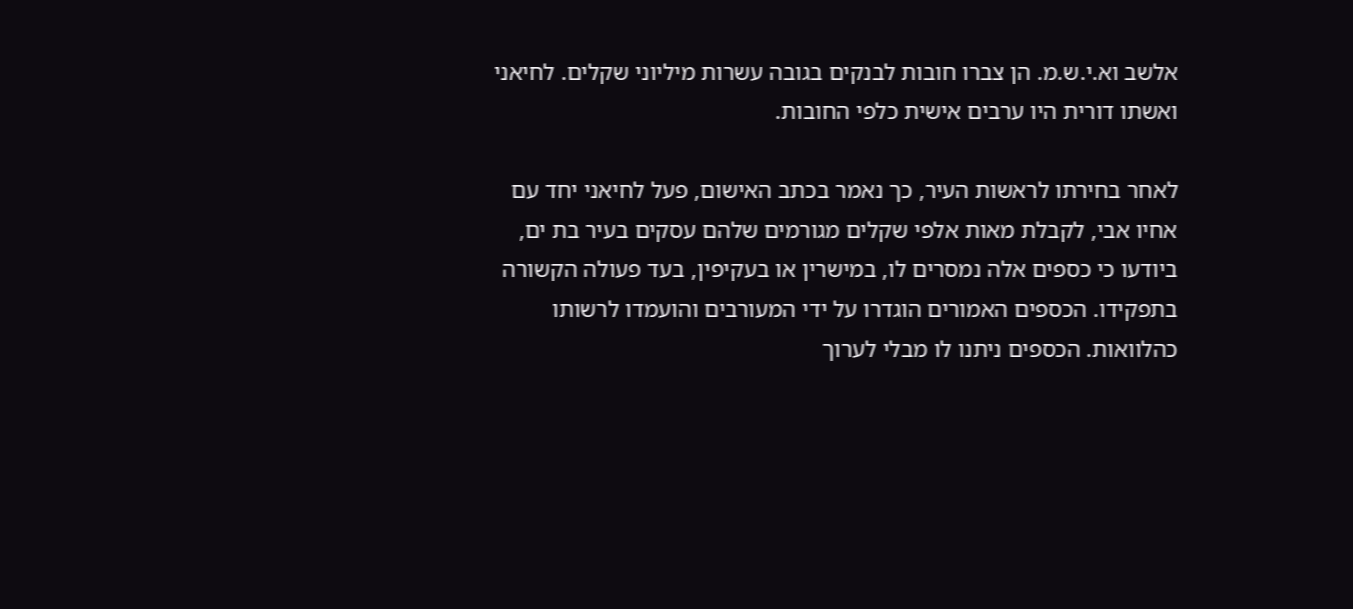אלשב וא.י.ש.מ. הן צברו חובות לבנקים בגובה עשרות מיליוני שקלים. לחיאני ואשתו דורית היו ערבים אישית כלפי החובות.

לאחר בחירתו לראשות העיר, כך נאמר בכתב האישום, פעל לחיאני יחד עם אחיו אבי, לקבלת מאות אלפי שקלים מגורמים שלהם עסקים בעיר בת ים, ביודעו כי כספים אלה נמסרים לו, במישרין או בעקיפין, בעד פעולה הקשורה בתפקידו. הכספים האמורים הוגדרו על ידי המעורבים והועמדו לרשותו כהלוואות. הכספים ניתנו לו מבלי לערוך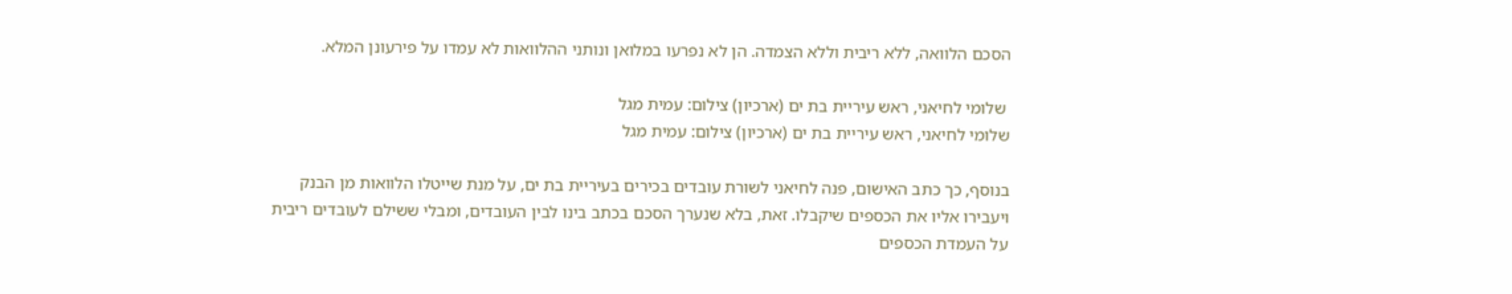הסכם הלוואה, ללא ריבית וללא הצמדה. הן לא נפרעו במלואן ונותני ההלוואות לא עמדו על פירעונן המלא.

 שלומי לחיאני, ראש עיריית בת ים (ארכיון) צילום: עמית מגל
שלומי לחיאני, ראש עיריית בת ים (ארכיון) צילום: עמית מגל

בנוסף, כך כתב האישום, פנה לחיאני לשורת עובדים בכירים בעיריית בת ים, על מנת שייטלו הלוואות מן הבנק ויעבירו אליו את הכספים שיקבלו. זאת, בלא שנערך הסכם בכתב בינו לבין העובדים, ומבלי ששילם לעובדים ריבית על העמדת הכספים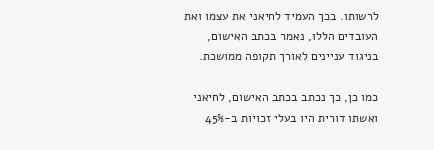לרשותו. בכך העמיד לחיאני את עצמו ואת העובדים הללו, נאמר בכתב האישום, בניגוד עניינים לאורך תקופה ממושכת.

כמו כן, כך נכתב בכתב האישום, לחיאני ואשתו דורית היו בעלי זכויות ב-45%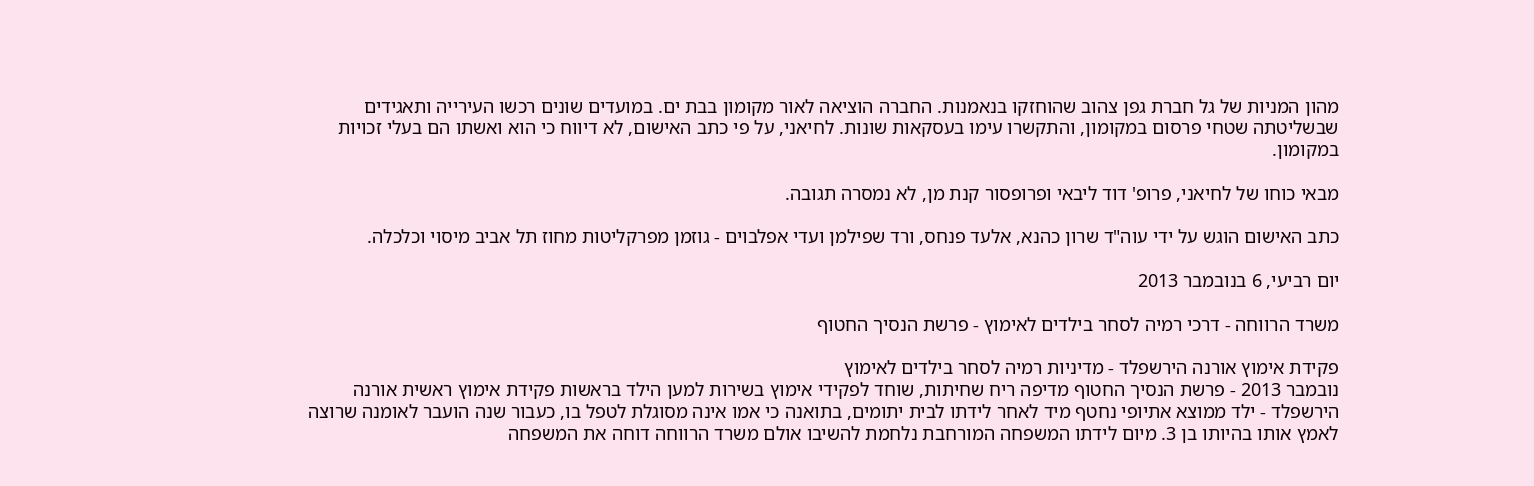מהון המניות של גל חברת גפן צהוב שהוחזקו בנאמנות. החברה הוציאה לאור מקומון בבת ים. במועדים שונים רכשו העירייה ותאגידים שבשליטתה שטחי פרסום במקומון, והתקשרו עימו בעסקאות שונות. לחיאני, על פי כתב האישום, לא דיווח כי הוא ואשתו הם בעלי זכויות במקומון.

מבאי כוחו של לחיאני, פרופ' דוד ליבאי ופרופסור קנת מן, לא נמסרה תגובה.

כתב האישום הוגש על ידי עוה"ד שרון כהנא, אלעד פנחס, ורד שפילמן ועדי אפלבוים - גוזמן מפרקליטות מחוז תל אביב מיסוי וכלכלה.

יום רביעי, 6 בנובמבר 2013

משרד הרווחה - דרכי רמיה לסחר בילדים לאימוץ - פרשת הנסיך החטוף

פקידת אימוץ אורנה הירשפלד - מדיניות רמיה לסחר בילדים לאימוץ
נובמבר 2013 - פרשת הנסיך החטוף מדיפה ריח שחיתות, שוחד לפקידי אימוץ בשירות למען הילד בראשות פקידת אימוץ ראשית אורנה הירשפלד - ילד ממוצא אתיופי נחטף מיד לאחר לידתו לבית יתומים, בתואנה כי אמו אינה מסוגלת לטפל בו, כעבור שנה הועבר לאומנה שרוצה לאמץ אותו בהיותו בן 3. מיום לידתו המשפחה המורחבת נלחמת להשיבו אולם משרד הרווחה דוחה את המשפחה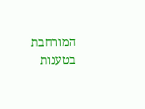המורחבת בטענות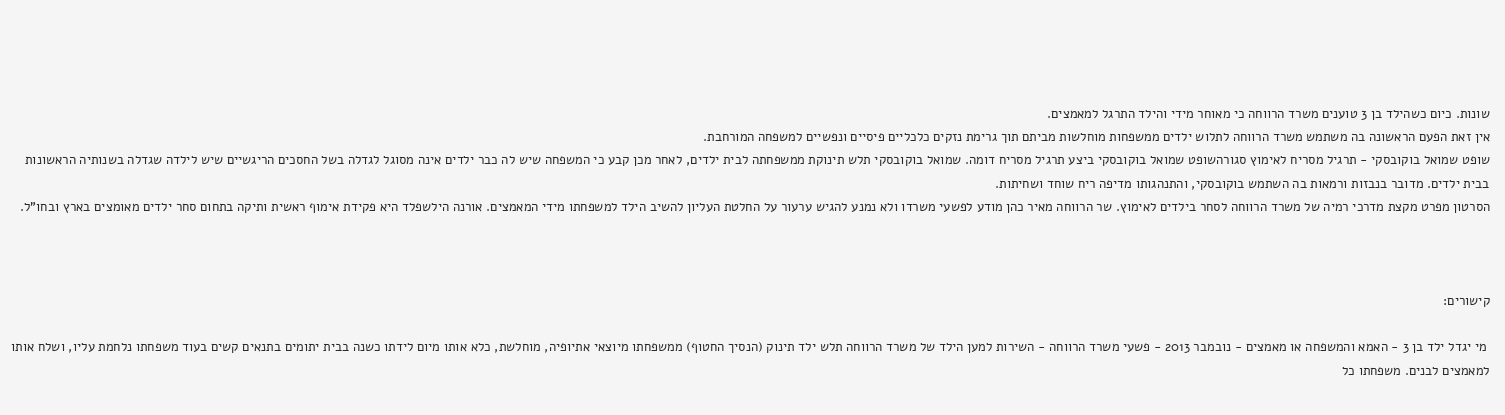שונות. כיום כשהילד בן 3 טוענים משרד הרווחה כי מאוחר מידי והילד התרגל למאמצים.
אין זאת הפעם הראשונה בה משתמש משרד הרווחה לתלוש ילדים ממשפחות מוחלשות מביתם תוך גרימת נזקים כלכליים פיסיים ונפשיים למשפחה המורחבת.
שופט שמואל בוקובסקי - תרגיל מסריח לאימוץ סגורהשופט שמואל בוקובסקי ביצע תרגיל מסריח דומה. שמואל בוקובסקי תלש תינוקת ממשפחתה לבית ילדים, לאחר מכן קבע כי המשפחה שיש לה כבר ילדים אינה מסוגל לגדלה בשל החסכים הריגשיים שיש לילדה שגדלה בשנותיה הראשונות בבית ילדים. מדובר בנבזות ורמאות בה השתמש בוקובסקי, והתנהגותו מדיפה ריח שוחד ושחיתות.
הסרטון מפרט מקצת מדרכי רמיה של משרד הרווחה לסחר בילדים לאימוץ. שר הרווחה מאיר כהן מודע לפשעי משרדו ולא נמנע להגיש ערעור על החלטת העליון להשיב הילד למשפחתו מידי המאמצים. אורנה הילשפלד היא פקידת אימוף ראשית ותיקה בתחום סחר ילדים מאומצים בארץ ובחו"ל.



קישורים:

 מי יגדל ילד בן 3 - האמא והמשפחה או מאמצים - נובמבר 2013 - פשעי משרד הרווחה - השירות למען הילד של משרד הרווחה תלש ילד תינוק (הנסיך החטוף) ממשפחתו מיוצאי אתיופיה, מוחלשת, כלא אותו מיום לידתו כשנה בבית יתומים בתנאים קשים בעוד משפחתו נלחמת עליו, ושלח אותו למאמצים לבנים. משפחתו כל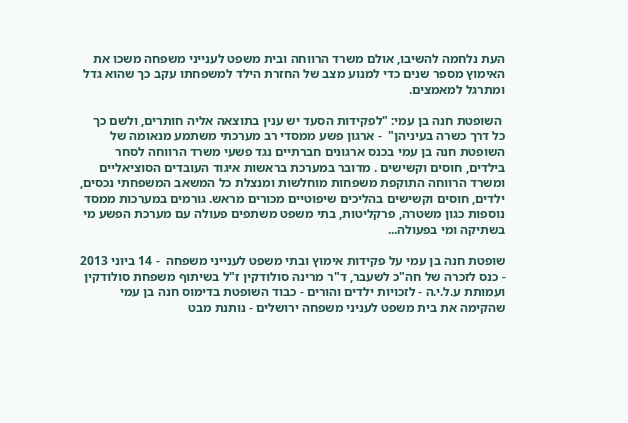העת נלחמה להשיבו, אולם משרד הרווחה ובית משפט לענייני משפחה משכו את האימוץ מספר שנים כדי למנוע מצב של החזרת הילד למשפחתו עקב כך שהוא גדל ומתרגל למאמצים.

 השופטת חנה בן עמי: "לפקידות הסעד יש ענין בתוצאה אליה חותרים, ולשם כך כל דרך כשרה בעיניהן"  - ארגון פשע ממסדי רב מערכתי משתמע מנאומה של השופטת חנה בן עמי בכנס ארגונים חברתיים נגד פשעי משרד הרווחה לסחר בילדים, חוסים וקשישים . מדובר במערכת בראשות איגוד העובדים הסוציאליים ומשרד הרווחה התוקפת משפחות מוחלשות ומנצלת כל המשאב המשפחתי נכסים, ילדים, חוסים וקשישים בהליכים שיפוטיים מכורים מראש. גורמים במערכות ממסד נוספות כגון משטרה, פרקליטות, בתי משפט משתפים פעולה עם מערכת הפשע מי בשתיקה ומי בפעולה...

שופטת חנה בן עמי על פקידות אימוץ ובתי משפט לענייני משפחה  - 14 ביוני 2013 - כנס לזכרה של חה"כ לשעבר, ד"ר מרינה סולודקין ז"ל בשיתוף משפחת סולודקין ועמותת ע.ל.י.ה - לזכויות ילדים והורים - כבוד השופטת בדימוס חנה בן עמי שהקימה את בית משפט לעניני משפחה ירושלים - נותנת מבט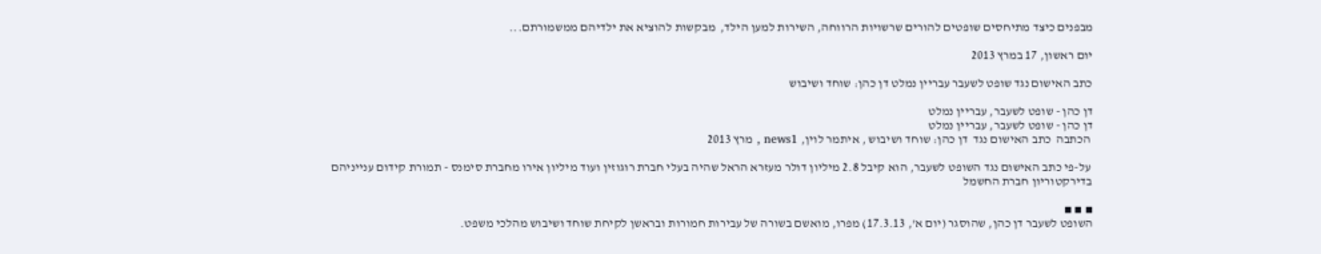מבפנים כיצד מתיחסים שופטים להורים שרשויות הרווחה, השירות למען הילד,  מבקשות להוציא את ילדיהם ממשמורתם...

יום ראשון, 17 במרץ 2013

כתב האישום נגד שופט לשעבר עבריין נמלט דן כהן: שוחד ושיבוש

דן כהן - שופט לשעבר, עבריין נמלט
דן כהן - שופט לשעבר, עבריין נמלט
 הכתבה  כתב האישום נגד  דן כהן: שוחד ושיבוש , איתמר לוין, news1 , מרץ 2013

 על-פי כתב האישום נגד השופט לשעבר, הוא קיבל 2.8 מיליון דולר מעזרא הראל שהיה בעלי חברת רוגוזין ועוד מיליון אירו מחברת סימנס - תמורת קידום ענייניהם בדירקטוריון חברת החשמל

▪ ▪ ▪
השופט לשעבר דן כהן, שהוסגר (יום א', 17.3.13) מפרו, מואשם בשורה של עבירות חמורות ובראשן לקיחת שוחד ושיבוש מהלכי משפט.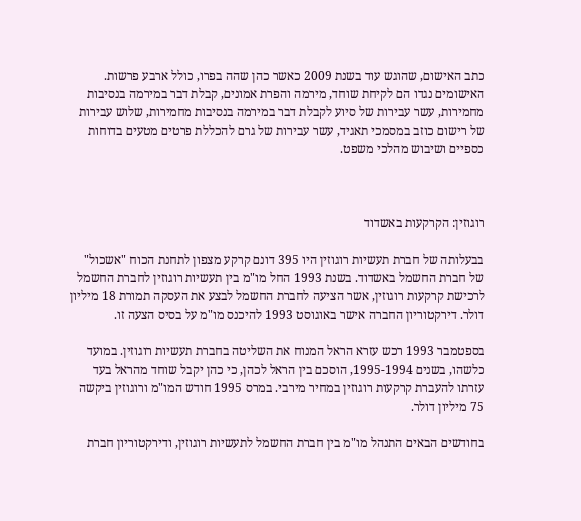כתב האישום, שהוגש עוד בשנת 2009 כאשר כהן שהה בפרו, כולל ארבע פרשות. האישומים נגדו הם לקיחת שוחד, מירמה והפרת אמונים, קבלת דבר במירמה בנסיבות מחמירות, עשר עבירות של סיוע לקבלת דבר במירמה בנסיבות מחמירות, שלוש עבירות של רישום כוזב במסמכי תאגיד, עשר עבירות של גרם להכללת פרטים מטעים בדוחות כספיים ושיבוש מהלכי משפט.



רוגוזין: הקרקעות באשדוד

בבעלותה של חברת תעשיות רוגוזין היו 395 דונם קרקע מצפון לתחנת הכוח "אשכול" של חברת החשמל באשדוד. בשנת 1993 החל מו"מ בין תעשיות רוגוזין לחברת החשמל לרכישת קרקעות רוגוזין, אשר הציעה לחברת החשמל לבצע את העסקה תמורת 18 מיליון דולר. דירקטוריון החברה אישר באוגוסט 1993 להיכנס מו"מ על בסיס הצעה זו.

בספטמבר 1993 רכש עזרא הראל המנוח את השליטה בחברת תעשיות רוגוזין. במועד כלשהו, בשנים 1995-1994, הוסכם בין הראל לכהן, כי כהן יקבל שוחד מהראל בעד עזרתו להעברת קרקעות רוגוזין במחיר מירבי. במרס 1995 חודש המו"מ ורוגוזין ביקשה 75 מיליון דולר.

בחודשים הבאים התנהל מו"מ בין חברת החשמל לתעשיות רוגוזין, ודירקטוריון חברת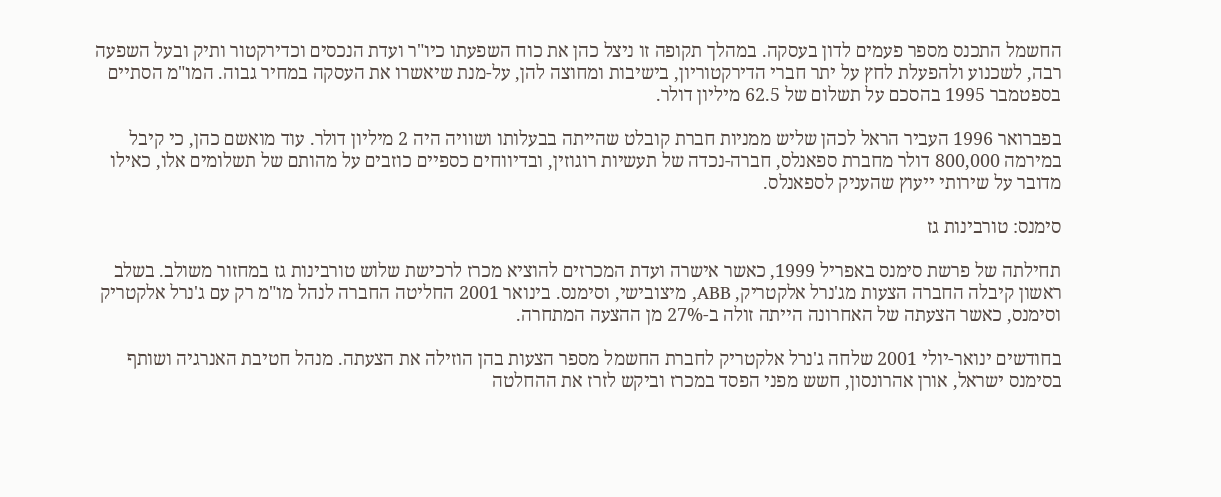החשמל התכנס מספר פעמים לדון בעסקה. במהלך תקופה זו ניצל כהן את כוח השפעתו כיו"ר ועדת הנכסים וכדירקטור ותיק ובעל השפעה רבה, לשכנוע ולהפעלת לחץ על יתר חברי הדירקטוריון, בישיבות ומחוצה להן, על-מנת שיאשרו את העסקה במחיר גבוה. המו"מ הסתיים בספטמבר 1995 בהסכם על תשלום של 62.5 מיליון דולר.

בפברואר 1996 העביר הראל לכהן שליש ממניות חברת קובלט שהייתה בבעלותו ושוויה היה 2 מיליון דולר. עוד מואשם כהן, כי קיבל במירמה 800,000 דולר מחברת ספאנלס, חברה-נכדה של תעשיות רוגוזין, ובדיווחים כספיים כוזבים על מהותם של תשלומים אלו, כאילו מדובר על שירותי ייעוץ שהעניק לספאנלס.

סימנס: טורבינות גז

תחילתה של פרשת סימנס באפריל 1999, כאשר אישרה ועדת המכרזים להוציא מכרז לרכישת שלוש טורבינות גז במחזור משולב. בשלב ראשון קיבלה החברה הצעות מג'נרל אלקטריק, ABB, מיצובישי, וסימנס. בינואר 2001 החליטה החברה לנהל מו"מ רק עם ג'נרל אלקטריק וסימנס, כאשר הצעתה של האחרונה הייתה זולה ב-27% מן ההצעה המתחרה.

בחודשים ינואר-יולי 2001 שלחה ג'נרל אלקטריק לחברת החשמל מספר הצעות בהן הוזילה את הצעתה. מנהל חטיבת האנרגיה ושותף בסימנס ישראל, אורן אהרונסון, חשש מפני הפסד במכרז וביקש לזרז את ההחלטה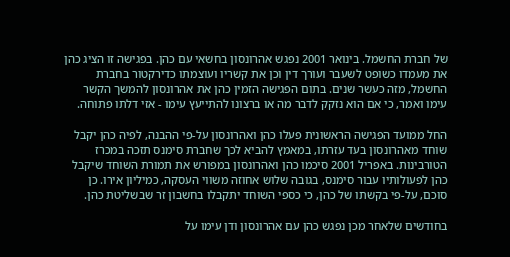של חברת החשמל. בינואר 2001 נפגש אהרונסון בחשאי עם כהן. בפגישה זו הציג כהן את מעמדו כשופט לשעבר ועורך דין וכן את קשריו ועוצמתו כדירקטור בחברת החשמל, מזה כעשר שנים. בתום הפגישה הזמין כהן את אהרונסון להמשך הקשר עימו ואמר, כי אם הוא נזקק לדבר מה או ברצונו להתייעץ עימו - אזי דלתו פתוחה.

החל ממועד הפגישה הראשונית פעלו כהן ואהרונסון על-פי ההבנה, לפיה כהן יקבל שוחד מאהרונסון בעד עזרתו, במאמץ להביא לכך שחברת סימנס תזכה במכרז הטורבינות. באפריל 2001 סיכמו כהן ואהרונסון במפורש את תמורת השוחד שיקבל כהן לפעולותיו עבור סימנס, בגובה שלוש אחוזה משווי העסקה, כמיליון אירו. כן סוכם, על-פי בקשתו של כהן, כי כספי השוחד יתקבלו בחשבון זר שבשליטת כהן.

בחודשים שלאחר מכן נפגש כהן עם אהרונסון ודן עימו על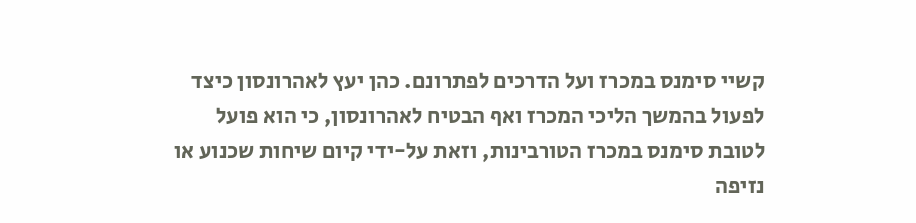קשיי סימנס במכרז ועל הדרכים לפתרונם. כהן יעץ לאהרונסון כיצד לפעול בהמשך הליכי המכרז ואף הבטיח לאהרונסון, כי הוא פועל לטובת סימנס במכרז הטורבינות, וזאת על-ידי קיום שיחות שכנוע או נזיפה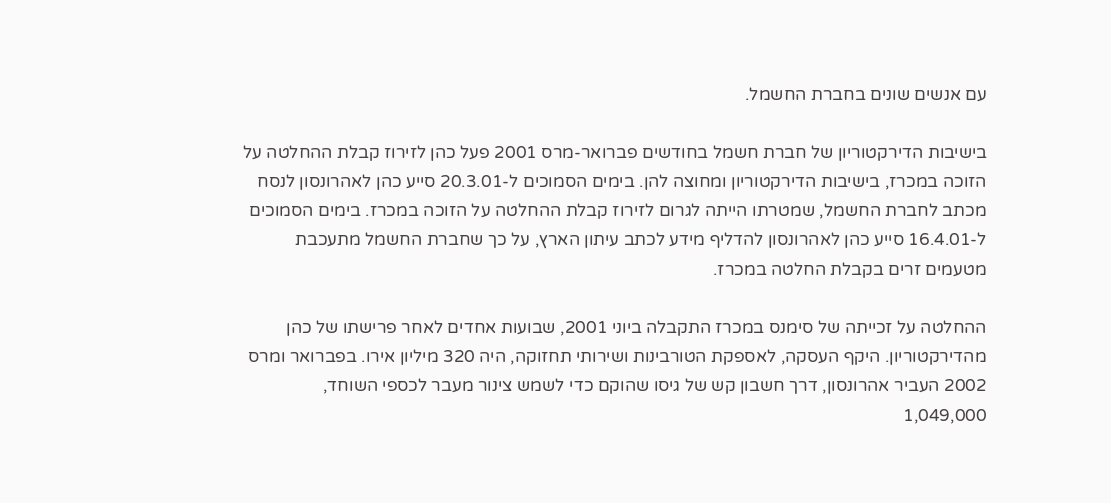עם אנשים שונים בחברת החשמל.

בישיבות הדירקטוריון של חברת חשמל בחודשים פברואר-מרס 2001 פעל כהן לזירוז קבלת ההחלטה על הזוכה במכרז, בישיבות הדירקטוריון ומחוצה להן. בימים הסמוכים ל-20.3.01 סייע כהן לאהרונסון לנסח מכתב לחברת החשמל, שמטרתו הייתה לגרום לזירוז קבלת ההחלטה על הזוכה במכרז. בימים הסמוכים ל-16.4.01 סייע כהן לאהרונסון להדליף מידע לכתב עיתון הארץ, על כך שחברת החשמל מתעכבת מטעמים זרים בקבלת החלטה במכרז.

ההחלטה על זכייתה של סימנס במכרז התקבלה ביוני 2001, שבועות אחדים לאחר פרישתו של כהן מהדירקטוריון. היקף העסקה, לאספקת הטורבינות ושירותי תחזוקה, היה 320 מיליון אירו. בפברואר ומרס 2002 העביר אהרונסון, דרך חשבון קש של גיסו שהוקם כדי לשמש צינור מעבר לכספי השוחד, 1,049,000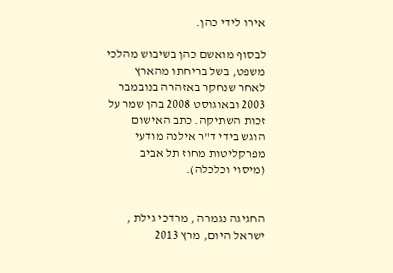אירו לידי כהן.

לבסוף מואשם כהן בשיבוש מהלכי משפט, בשל בריחתו מהארץ לאחר שנחקר באזהרה בנובמבר 2003 ובאוגוסט 2008 בהן שמר על זכות השתיקה. כתב האישום הוגש בידי ד"ר אילנה מודעי מפרקליטות מחוז תל אביב (מיסוי וכלכלה).


החגיגה נגמרה , מרדכי גילת , ישראל היום, מרץ 2013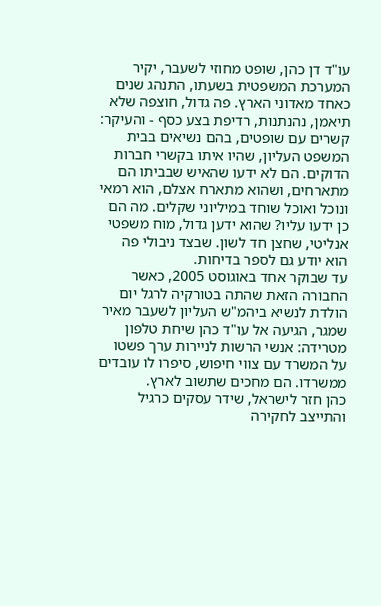עו"ד דן כהן, שופט מחוזי לשעבר, יקיר המערכת המשפטית בשעתו, התנהג שנים כאחד מאדוני הארץ. פה גדול, חוצפה שלא תיאמן, נהנתנות, רדיפת בצע כסף - והעיקר: קשרים עם שופטים, בהם נשיאים בבית המשפט העליון, שהיו איתו בקשרי חברות הדוקים. הם לא ידעו שהאיש שבביתו הם מתארחים, ושהוא מתארח אצלם, הוא רמאי ונוכל ואוכל שוחד במיליוני שקלים. מה הם כן ידעו עליו? שהוא ידען גדול, מוח משפטי אנליטי, שחצן חד לשון. שבצד ניבולי פה הוא יודע גם לספר בדיחות.
עד שבוקר אחד באוגוסט 2005, כאשר החבורה הזאת שהתה בטורקיה לרגל יום הולדת לנשיא ביהמ"ש העליון לשעבר מאיר שמגר, הגיעה אל עו"ד כהן שיחת טלפון מטרידה: אנשי הרשות לניירות ערך פשטו על המשרד עם צווי חיפוש, סיפרו לו עובדים ממשרדו. הם מחכים שתשוב לארץ.
כהן חזר לישראל, שידר עסקים כרגיל והתייצב לחקירה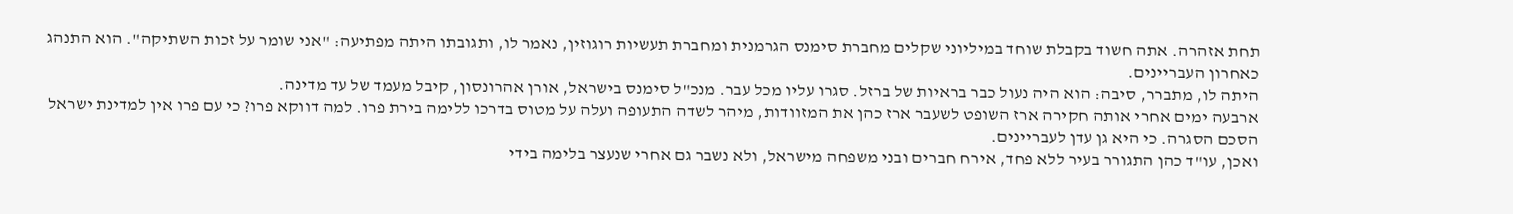תחת אזהרה. אתה חשוד בקבלת שוחד במיליוני שקלים מחברת סימנס הגרמנית ומחברת תעשיות רוגוזין, נאמר לו, ותגובתו היתה מפתיעה: "אני שומר על זכות השתיקה". הוא התנהג כאחרון העבריינים.
היתה לו, מתברר, סיבה: הוא היה נעול כבר בראיות של ברזל. סגרו עליו מכל עבר. מנכ"ל סימנס בישראל, אורן אהרונסון, קיבל מעמד של עד מדינה.
ארבעה ימים אחרי אותה חקירה ארז השופט לשעבר ארז כהן את המזוודות, מיהר לשדה התעופה ועלה על מטוס בדרכו ללימה בירת פרו. למה דווקא פרו? כי עם פרו אין למדינת ישראל הסכם הסגרה. כי היא גן עדן לעבריינים.
ואכן, עו"ד כהן התגורר בעיר ללא פחד, אירח חברים ובני משפחה מישראל, ולא נשבר גם אחרי שנעצר בלימה בידי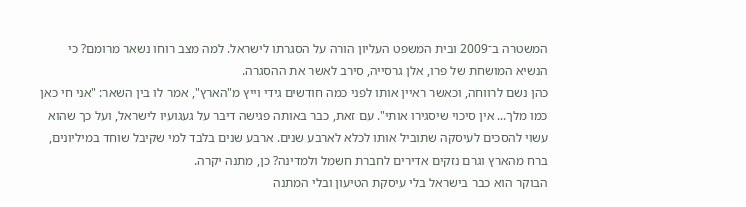המשטרה ב־2009 ובית המשפט העליון הורה על הסגרתו לישראל. למה מצב רוחו נשאר מרומם? כי הנשיא המושחת של פרו, אלן גרסייה, סירב לאשר את ההסגרה.
כהן נשם לרווחה, וכאשר ראיין אותו לפני כמה חודשים גידי וייץ מ"הארץ", אמר לו בין השאר: "אני חי כאן כמו מלך... אין סיכוי שיסגירו אותי". עם זאת, כבר באותה פגישה דיבר על געגועיו לישראל, ועל כך שהוא עשוי להסכים לעיסקה שתוביל אותו לכלא לארבע שנים. ארבע שנים בלבד למי שקיבל שוחד במיליונים, ברח מהארץ וגרם נזקים אדירים לחברת חשמל ולמדינה? כן, מתנה יקרה.
הבוקר הוא כבר בישראל בלי עיסקת הטיעון ובלי המתנה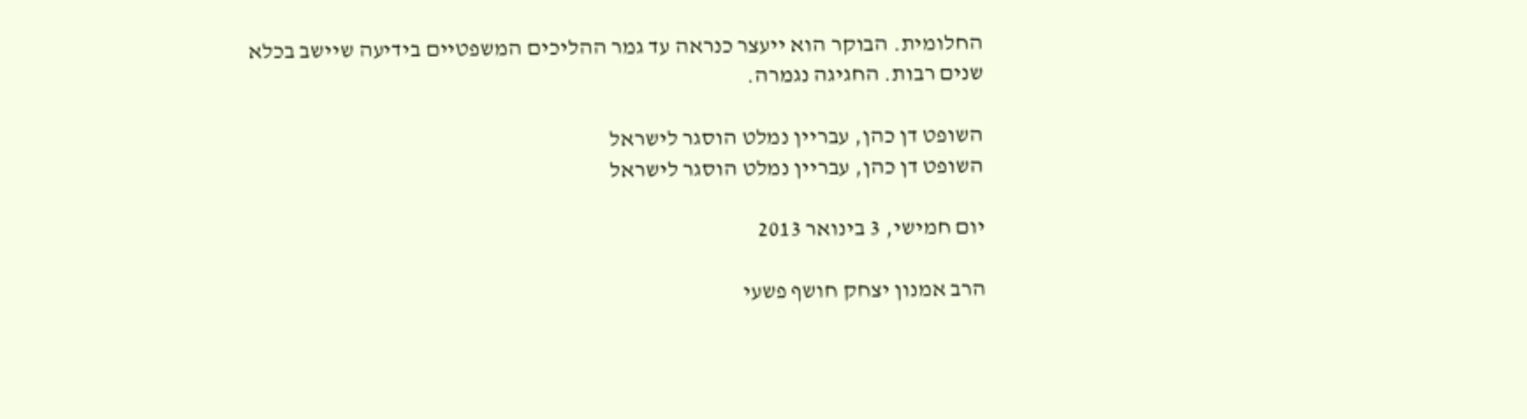החלומית. הבוקר הוא ייעצר כנראה עד גמר ההליכים המשפטיים בידיעה שיישב בכלא שנים רבות. החגיגה נגמרה.

השופט דן כהן, עבריין נמלט הוסגר לישראל
השופט דן כהן, עבריין נמלט הוסגר לישראל

יום חמישי, 3 בינואר 2013

הרב אמנון יצחק חושף פשעי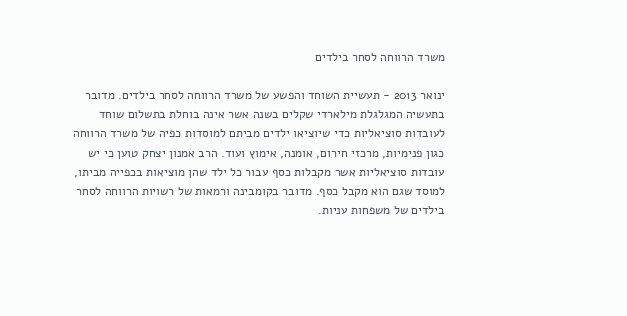משרד הרווחה לסחר בילדים

ינואר 2013 - תעשיית השוחד והפשע של משרד הרווחה לסחר בילדים. מדובר בתעשיה המגלגלת מילארדי שקלים בשנה אשר אינה בוחלת בתשלום שוחד לעובדות סוציאליות כדי שיוציאו ילדים מביתם למוסדות כפיה של משרד הרווחה כגון פנימיות, מרכזי חירום, אומנה, אימוץ ועוד. הרב אמנון יצחק טוען כי יש עובדות סוציאליות אשר מקבלות כסף עבור כל ילד שהן מוציאות בכפייה מביתו, למוסד שגם הוא מקבל כסף. מדובר בקומבינה ורמאות של רשויות הרווחה לסחר בילדים של משפחות עניות.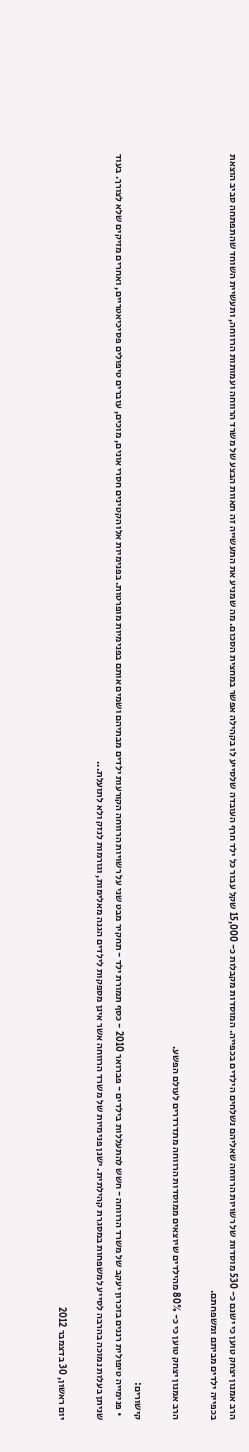הרב אמנון יצחק טוען כי ישנם כ- 530 מוסדות של רשויות הרווחה שאליהם נשלחים הילדים בכפייה. המוסדות מקבלות כ- 15,000 שקל עבור כל ילד חרף העובדה שלסייע לו בקהילה אפשר במחצית הסכום. מה שמניע את התעשייה זה תאוות הבצע של משרד הרווחה ועמותות הרווחה, ותעשיית השוחד שהתפתחה סביב הוצאת בכפייה ילדים מביתם ומשפחתם.

הרב אמנון יצחק טוען כי כ- 80% מהילדים שיוצאים ממוסדות הרווחה מתדרדרים לעולם הפשע.

קישורים:
  • פנימייה טיפולית רננים בזכרון יעקב של משרד הרווחה - חשש להתעללות בילדים - פברואר 2010 - כסף תמורת ילד - תחקיר מבט שני על רשויות הרווחה הקורעות ילדים מבתיהם ושמים אותם בפנימיות מופרטות. בפנימיות אלו הקטינים חסרי אונים, מוכים, עוברים טיפולים פסיכיאטריים, ואחרים מזיקים שלא לצורך. בעוד שניתן בעלות נמוכה בהרבה לסייע למשפחות במסגרת קהילתית. ישנן פנימיות של משרד הרווחה אשר אינן מספקות לילדים הגנה מאלימות, וגורמות לנזק ולא לתועלת...

יום ראשון, 30 בדצמבר 2012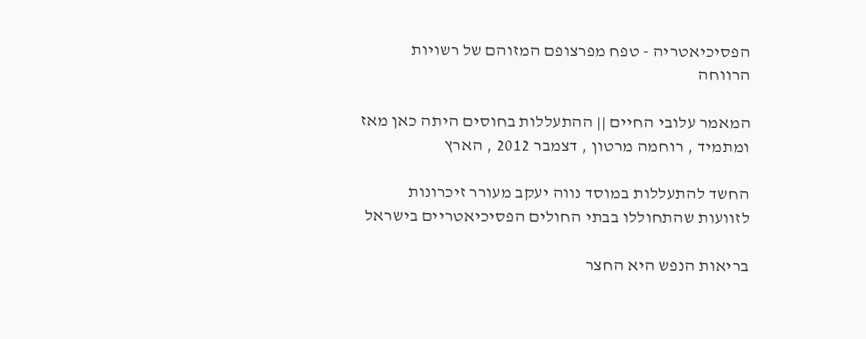הפסיכיאטריה - טפח מפרצופם המזוהם של רשויות הרווחה

המאמר עלובי החיים || ההתעללות בחוסים היתה כאן מאז ומתמיד , רוחמה מרטון , דצמבר 2012 , הארץ

החשד להתעללות במוסד נווה יעקב מעורר זיכרונות לזוועות שהתחוללו בבתי החולים הפסיכיאטריים בישראל

בריאות הנפש היא החצר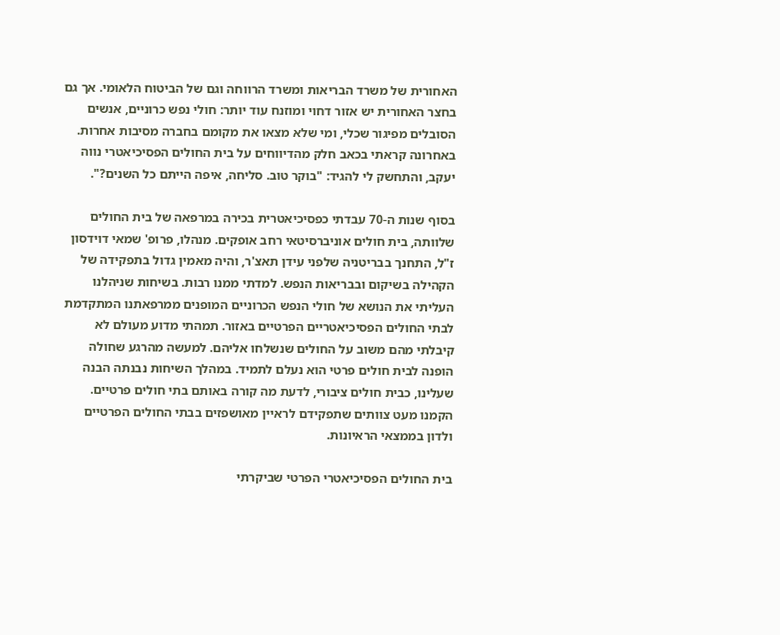האחורית של משרד הבריאות ומשרד הרווחה וגם של הביטוח הלאומי. אך גם בחצר האחורית יש אזור דחוי ומוזנח עוד יותר: חולי נפש כרוניים, אנשים הסובלים מפיגור שכלי, ומי שלא מצאו את מקומם בחברה מסיבות אחרות. באחרונה קראתי בכאב חלק מהדיווחים על בית החולים הפסיכיאטרי נווה יעקב, והתחשק לי להגיד: "בוקר טוב. סליחה, איפה הייתם כל השנים?".

בסוף שנות ה-70 עבדתי כפסיכיאטרית בכירה במרפאה של בית החולים שלוותה, בית חולים אוניברסיטאי רחב אופקים. מנהלו, פרופ' שמאי דוידסון ז"ל, התחנך בבריטניה שלפני עידן תאצ'ר, והיה מאמין גדול בתפקידה של הקהילה בשיקום ובבריאות הנפש. למדתי ממנו רבות. בשיחות שניהלנו העליתי את הנושא של חולי הנפש הכרוניים המופנים ממרפאתנו המתקדמת לבתי החולים הפסיכיאטריים הפרטיים באזור. תמהתי מדוע מעולם לא קיבלתי מהם משוב על החולים שנשלחו אליהם. למעשה מהרגע שחולה הופנה לבית חולים פרטי הוא נעלם לתמיד. במהלך השיחות נבנתה הבנה שעלינו, כבית חולים ציבורי, לדעת מה קורה באותם בתי חולים פרטיים. הקמנו מעט צוותים שתפקידם לראיין מאושפזים בבתי החולים הפרטיים ולדון בממצאי הראיונות.

בית החולים הפסיכיאטרי הפרטי שביקרתי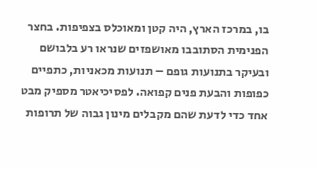בו, במרכז הארץ, היה קטן ומאוכלס בצפיפות. בחצר הפנימית הסתובבו מאושפזים שנראו רע בלבושם ובעיקר בתנועות גופם – תנועות מכאניות, כתפיים כפופות והבעת פנים קפואה. לפסיכיאטר מספיק מבט אחד כדי לדעת שהם מקבלים מינון גבוה של תרופות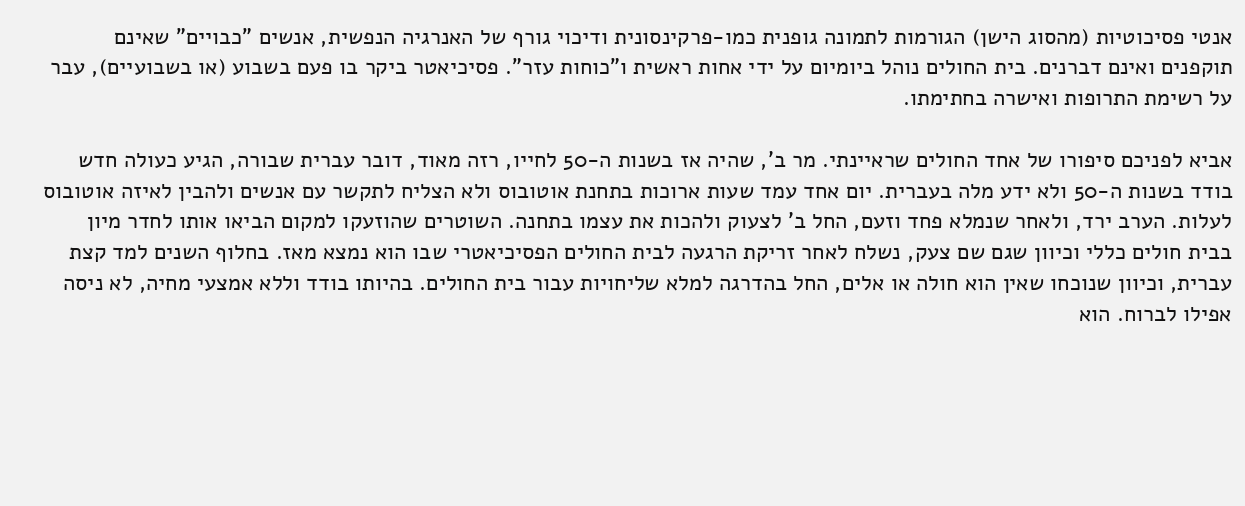אנטי פסיכוטיות (מהסוג הישן) הגורמות לתמונה גופנית כמו-פרקינסונית ודיכוי גורף של האנרגיה הנפשית, אנשים "כבויים" שאינם תוקפנים ואינם דברנים. בית החולים נוהל ביומיום על ידי אחות ראשית ו"כוחות עזר". פסיכיאטר ביקר בו פעם בשבוע (או בשבועיים), עבר על רשימת התרופות ואישרה בחתימתו.

אביא לפניכם סיפורו של אחד החולים שראיינתי. מר ב', שהיה אז בשנות ה-50 לחייו, רזה מאוד, דובר עברית שבורה, הגיע כעולה חדש בודד בשנות ה-50 ולא ידע מלה בעברית. יום אחד עמד שעות ארוכות בתחנת אוטובוס ולא הצליח לתקשר עם אנשים ולהבין לאיזה אוטובוס לעלות. הערב ירד, ולאחר שנמלא פחד וזעם, החל ב' לצעוק ולהכות את עצמו בתחנה. השוטרים שהוזעקו למקום הביאו אותו לחדר מיון בבית חולים כללי וכיוון שגם שם צעק, נשלח לאחר זריקת הרגעה לבית החולים הפסיכיאטרי שבו הוא נמצא מאז. בחלוף השנים למד קצת עברית, וכיוון שנוכחו שאין הוא חולה או אלים, החל בהדרגה למלא שליחויות עבור בית החולים. בהיותו בודד וללא אמצעי מחיה, לא ניסה אפילו לברוח. הוא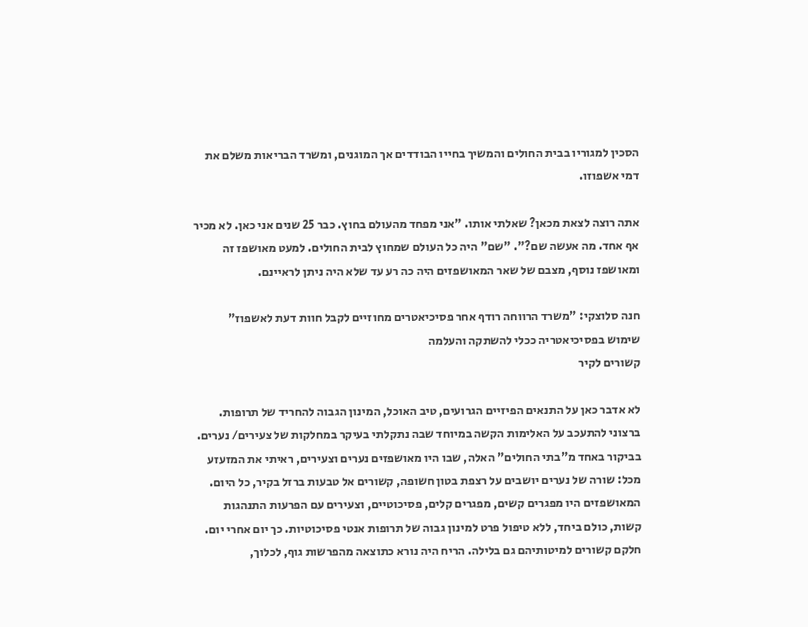הסכין למגוריו בבית החולים והמשיך בחייו הבודדים אך המוגנים, ומשרד הבריאות משלם את דמי אשפוזו.

אתה רוצה לצאת מכאן? שאלתי אותו. "אני מפחד מהעולם בחוץ. כבר 25 שנים אני כאן. לא מכיר אף אחד. מה אעשה שם?". "שם" היה כל העולם שמחוץ לבית החולים. למעט מאושפז זה ומאושפז נוסף, מצבם של שאר המאושפזים היה כה רע עד שלא היה ניתן לראיינם.

חנה סלוצקי: "משרד הרווחה רודף אחר פסיכיאטרים מחוזיים לקבל חוות דעת לאשפוז"
שימוש בפסיכיאטריה ככלי להשתקה והעלמה
קשורים לקיר

לא אדבר כאן על התנאים הפיזיים הגרועים, טיב האוכל, המינון הגבוה להחריד של תרופות. ברצוני להתעכב על האלימות הקשה במיוחד שבה נתקלתי בעיקר במחלקות של צעירים/ נערים. בביקור באחד מ"בתי החולים" האלה, שבו היו מאושפזים נערים וצעירים, ראיתי את המזעזע מכל: שורה של נערים יושבים על רצפת בטון חשופה, קשורים אל טבעות ברזל בקיר, כל היום. המאושפזים היו מפגרים קשים, מפגרים קלים, פסיכוטיים, וצעירים עם הפרעות התנהגות קשות, כולם ביחד, ללא טיפול פרט למינון גבוה של תרופות אנטי פסיכוטיות. כך יום אחרי יום. חלקם קשורים למיטותיהם גם בלילה. הריח היה נורא כתוצאה מהפרשות גוף, לכלוך,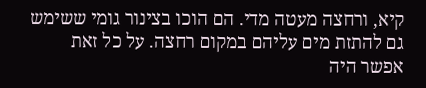קיא, ורחצה מעטה מדי. הם הוכו בצינור גומי ששימש גם להתזת מים עליהם במקום רחצה. על כל זאת אפשר היה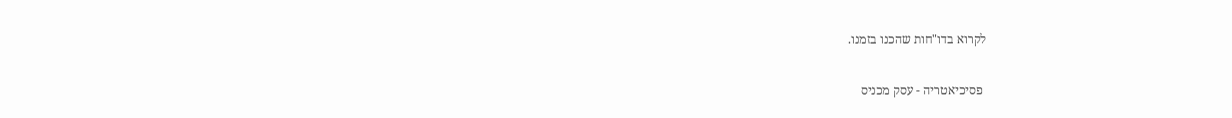לקרוא בדו"חות שהכנו בזמנו.

 פסיכיאטריה - עסק מכניס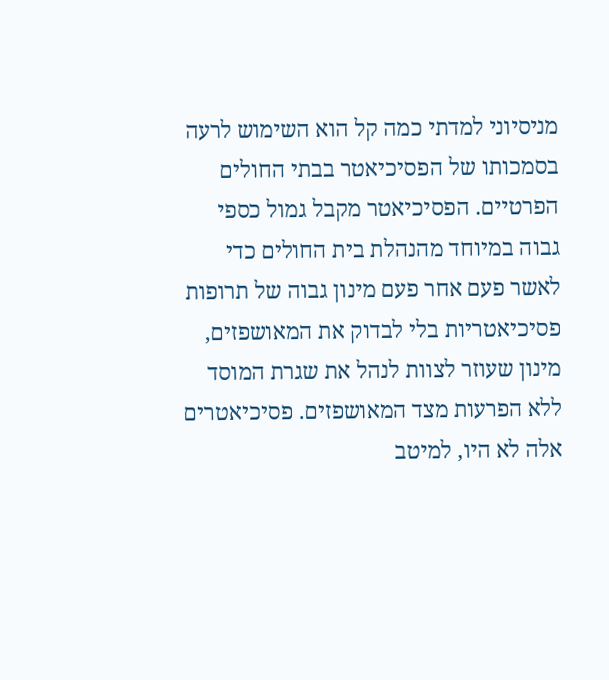מניסיוני למדתי כמה קל הוא השימוש לרעה בסמכותו של הפסיכיאטר בבתי החולים הפרטיים. הפסיכיאטר מקבל גמול כספי גבוה במיוחד מהנהלת בית החולים כדי לאשר פעם אחר פעם מינון גבוה של תרופות פסיכיאטריות בלי לבדוק את המאושפזים, מינון שעוזר לצוות לנהל את שגרת המוסד ללא הפרעות מצד המאושפזים. פסיכיאטרים אלה לא היו, למיטב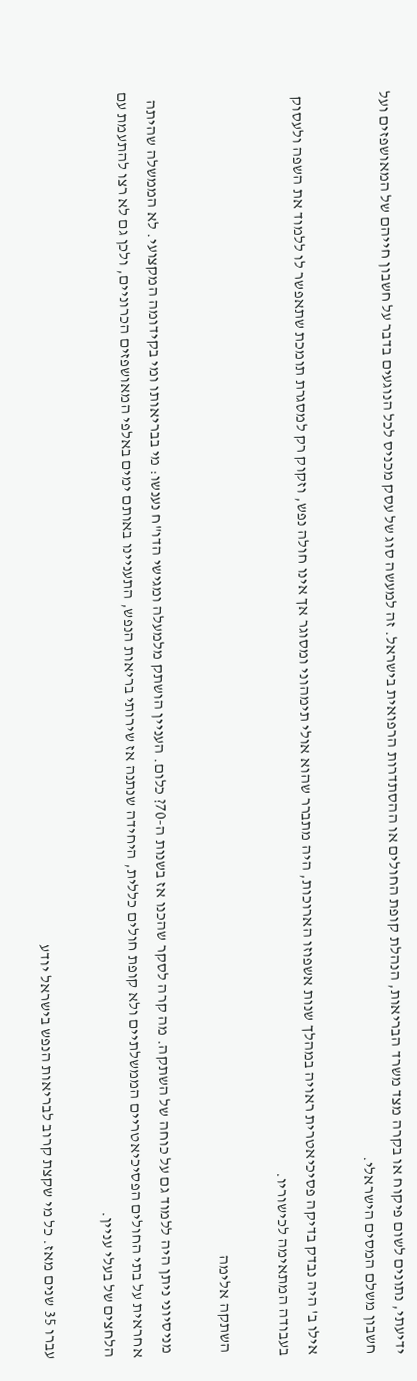ידיעתי, נתונים לשום פיקוח או בקרה מצד משרד הבריאות, הנהלת קופת החולים או ההסתדרות הרפואית בישראל. זה למעשה סוג של עסק מכניס לכל הנוגעים בדבר על חשבון חייהם של המאושפזים ועל חשבון משלם המסים הישראלי.

אילו ב' היה נבדק בדיקה פסיכיאטרית ראויה במהלך שנות אשפוזו הארוכות, היה מתברר שהוא אולי תימהוני ומסוגר אך אינו חולה נפש, וזקוק רק למסגרת תומכת שתאפשר לו ללמוד את השפה ולעסוק בעבודה המתאימה לכישוריו.

 השתקה אלימה

 מניסיוני ניתן היה ללמוד גם על כוחה של השתקה. מה קרה לסקר שהכנו אז בשנות ה-70? כלום. העניין הושתק מלמעלה ומגישי הדו"ח נענשו: מי בבריאותו ומי בקידומה המקצועי. לא הממשלה שהיתה אחראית על בתי החולים הפסיכיאטריים הממשלתיים ולא קופת חולים כללית, היחידה שנתנה אז שירותי בריאות הנפש, התעניינו באותם ימים באלפי המאושפזים הכרוניים, ולכן גם לא רצו להתעמת עם הלחצים של בעלי עניין.

עברו 35 שנים מאז. כל מי שקצת קרוב לבריאות הנפש בישראל יודע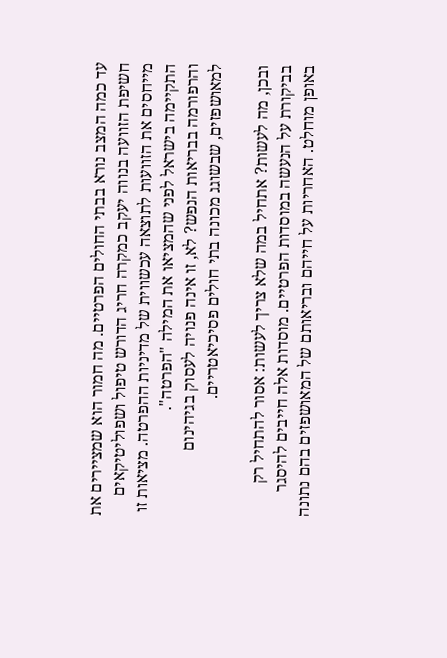עד כמה המצב נורא בבתי החולים הפרטיים. מה חמור הוא שמציירים את חשיפת הזוועה בנווה יעקב כמקרה חריג הדורש טיפול ושפוליטיקאים מייחסים את הזוועות לתוצאה עכשווית של מדיניות ההפרטה. מציאות זו התקיימה בישראל לפני שהמציאו את המילה "הפרטה".
והרפורמה בבריאות הנפש? לא, זו אינה פנויה לעסוק בגיהינום למאושפזים, שבשוגג מכונה בתי חולים פסיכיאטריים.

ובכן, מה לעשות? אתחיל במה שלא צריך לעשות: אסור להתחיל רק בביקורת על הנעשה במוסדות הפרטיים. מוסדות אלה חייבים להיסגר באופן מוחלט. האחריות על חייהם ובריאותם של המאושפזים בהם נתונה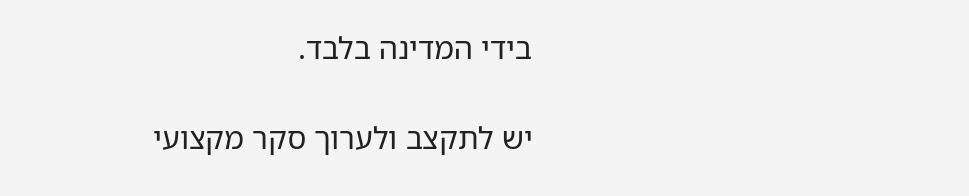בידי המדינה בלבד.

יש לתקצב ולערוך סקר מקצועי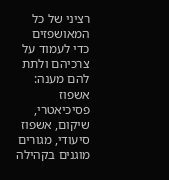רציני של כל המאושפזים כדי לעמוד על צרכיהם ולתת להם מענה: אשפוז פסיכיאטרי, שיקום, אשפוז סיעודי, מגורים מוגנים בקהילה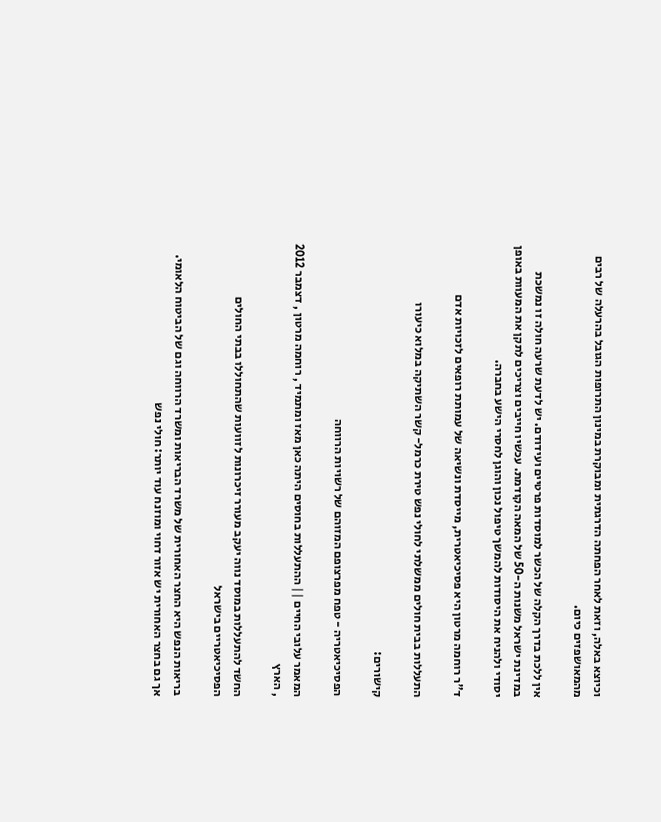וכיוצא באלה, וזאת לאחר הפחתה הדרגתית ומבוקרת במינון התרופות הגובל בהרעלה של רבים מהמאושפזים כיום.

אין ללכת בדרך הקלה של הכשר למוסדות פרטיים ועידודם. יש לדעת שרעה חולה זו נמשכת במדינת ישראל משנות ה-50 של המאה הקודמת. עכשיו חייבים וצריכים לתקן את המעוות באופן יסודי ולהניח את היסודות להמשך טיפול נכון והוגן לחסרי הישע בחברה.

ד"ר רוחמה מרטון היא פסיכיאטרית, מייסדת ונשיאה של עמותת רופאים לזכויות אדם

התעללות בבית חולים ממשלתי לחולי נפש טירת כרמל- קשר השתיקה במלוא כיעורו

קישורים:

הפסיכיאטריה - טפח מפרצופם המזוהם של רשויות הרווחה

המאמר עלובי החיים || ההתעללות בחוסים היתה כאן מאז ומתמיד , רוחמה מרטון , דצמבר 2012 , הארץ

החשד להתעללות במוסד נווה יעקב מעורר זיכרונות לזוועות שהתחוללו בבתי החולים הפסיכיאטריים בישראל

בריאות הנפש היא החצר האחורית של משרד הבריאות ומשרד הרווחה וגם של הביטוח הלאומי. אך גם בחצר האחורית יש אזור דחוי ומוזנח עוד יותר: חולי נפש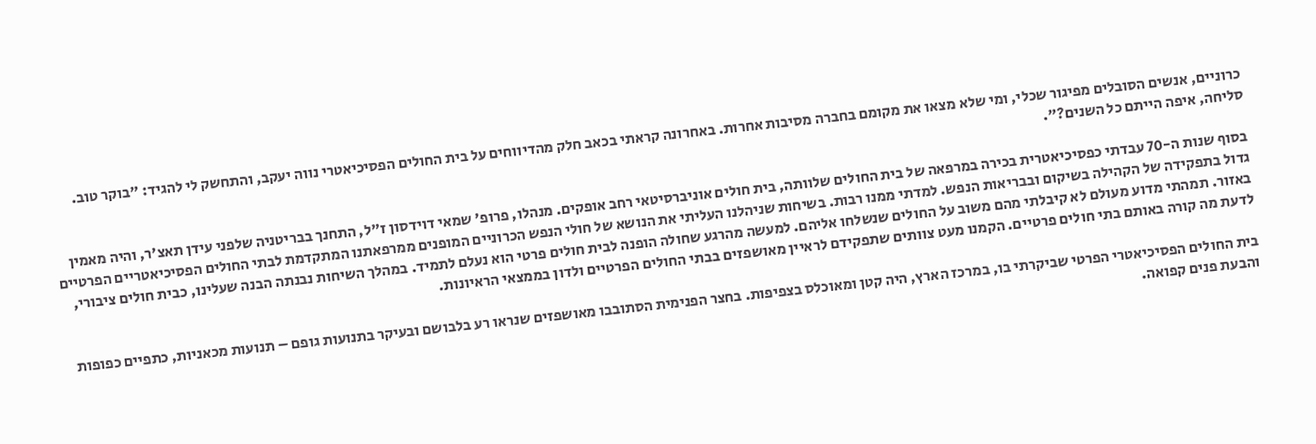כרוניים, אנשים הסובלים מפיגור שכלי, ומי שלא מצאו את מקומם בחברה מסיבות אחרות. באחרונה קראתי בכאב חלק מהדיווחים על בית החולים הפסיכיאטרי נווה יעקב, והתחשק לי להגיד: "בוקר טוב. סליחה, איפה הייתם כל השנים?".

בסוף שנות ה-70 עבדתי כפסיכיאטרית בכירה במרפאה של בית החולים שלוותה, בית חולים אוניברסיטאי רחב אופקים. מנהלו, פרופ' שמאי דוידסון ז"ל, התחנך בבריטניה שלפני עידן תאצ'ר, והיה מאמין גדול בתפקידה של הקהילה בשיקום ובבריאות הנפש. למדתי ממנו רבות. בשיחות שניהלנו העליתי את הנושא של חולי הנפש הכרוניים המופנים ממרפאתנו המתקדמת לבתי החולים הפסיכיאטריים הפרטיים באזור. תמהתי מדוע מעולם לא קיבלתי מהם משוב על החולים שנשלחו אליהם. למעשה מהרגע שחולה הופנה לבית חולים פרטי הוא נעלם לתמיד. במהלך השיחות נבנתה הבנה שעלינו, כבית חולים ציבורי, לדעת מה קורה באותם בתי חולים פרטיים. הקמנו מעט צוותים שתפקידם לראיין מאושפזים בבתי החולים הפרטיים ולדון בממצאי הראיונות.

בית החולים הפסיכיאטרי הפרטי שביקרתי בו, במרכז הארץ, היה קטן ומאוכלס בצפיפות. בחצר הפנימית הסתובבו מאושפזים שנראו רע בלבושם ובעיקר בתנועות גופם – תנועות מכאניות, כתפיים כפופות והבעת פנים קפואה.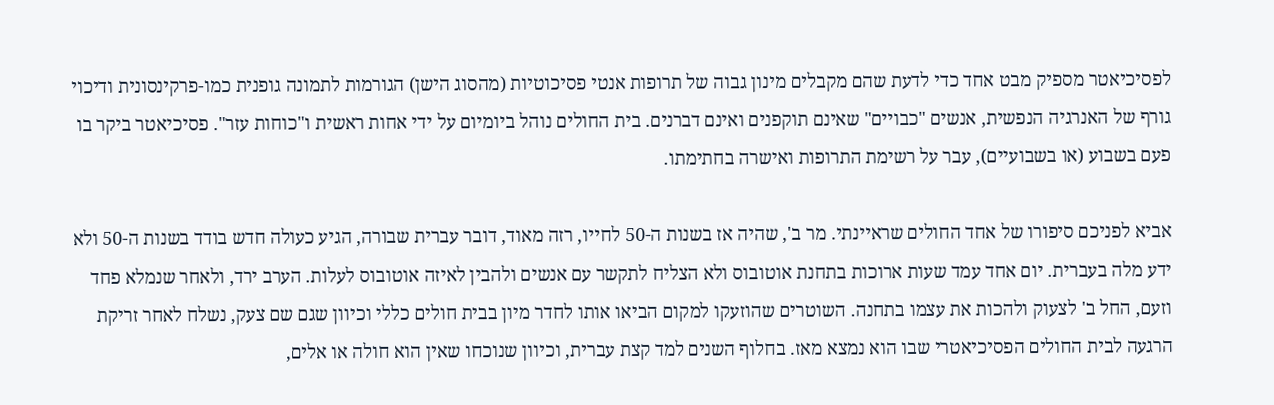לפסיכיאטר מספיק מבט אחד כדי לדעת שהם מקבלים מינון גבוה של תרופות אנטי פסיכוטיות (מהסוג הישן) הגורמות לתמונה גופנית כמו-פרקינסונית ודיכוי גורף של האנרגיה הנפשית, אנשים "כבויים" שאינם תוקפנים ואינם דברנים. בית החולים נוהל ביומיום על ידי אחות ראשית ו"כוחות עזר". פסיכיאטר ביקר בו פעם בשבוע (או בשבועיים), עבר על רשימת התרופות ואישרה בחתימתו.

אביא לפניכם סיפורו של אחד החולים שראיינתי. מר ב', שהיה אז בשנות ה-50 לחייו, רזה מאוד, דובר עברית שבורה, הגיע כעולה חדש בודד בשנות ה-50 ולא ידע מלה בעברית. יום אחד עמד שעות ארוכות בתחנת אוטובוס ולא הצליח לתקשר עם אנשים ולהבין לאיזה אוטובוס לעלות. הערב ירד, ולאחר שנמלא פחד וזעם, החל ב' לצעוק ולהכות את עצמו בתחנה. השוטרים שהוזעקו למקום הביאו אותו לחדר מיון בבית חולים כללי וכיוון שגם שם צעק, נשלח לאחר זריקת הרגעה לבית החולים הפסיכיאטרי שבו הוא נמצא מאז. בחלוף השנים למד קצת עברית, וכיוון שנוכחו שאין הוא חולה או אלים,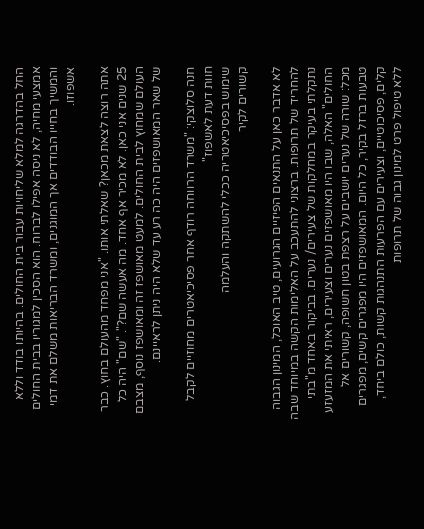החל בהדרגה למלא שליחויות עבור בית החולים. בהיותו בודד וללא אמצעי מחיה, לא ניסה אפילו לברוח. הוא הסכין למגוריו בבית החולים והמשיך בחייו הבודדים אך המוגנים, ומשרד הבריאות משלם את דמי אשפוזו.

אתה רוצה לצאת מכאן? שאלתי אותו. "אני מפחד מהעולם בחוץ. כבר 25 שנים אני כאן. לא מכיר אף אחד. מה אעשה שם?". "שם" היה כל העולם שמחוץ לבית החולים. למעט מאושפז זה ומאושפז נוסף, מצבם של שאר המאושפזים היה כה רע עד שלא היה ניתן לראיינם.

חנה סלוצקי: "משרד הרווחה רודף אחר פסיכיאטרים מחוזיים לקבל חוות דעת לאשפוז"
שימוש בפסיכיאטריה ככלי להשתקה והעלמה
קשורים לקיר

לא אדבר כאן על התנאים הפיזיים הגרועים, טיב האוכל, המינון הגבוה להחריד של תרופות. ברצוני להתעכב על האלימות הקשה במיוחד שבה נתקלתי בעיקר במחלקות של צעירים/ נערים. בביקור באחד מ"בתי החולים" האלה, שבו היו מאושפזים נערים וצעירים, ראיתי את המזעזע מכל: שורה של נערים יושבים על רצפת בטון חשופה, קשורים אל טבעות ברזל בקיר, כל היום. המאושפזים היו מפגרים קשים, מפגרים קלים, פסיכוטיים, וצעירים עם הפרעות התנהגות קשות, כולם ביחד, ללא טיפול פרט למינון גבוה של תרופות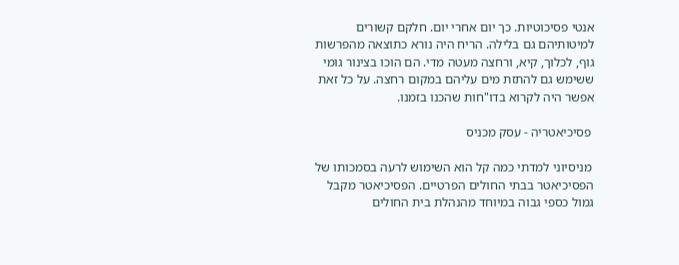אנטי פסיכוטיות. כך יום אחרי יום. חלקם קשורים למיטותיהם גם בלילה. הריח היה נורא כתוצאה מהפרשות גוף, לכלוך, קיא, ורחצה מעטה מדי. הם הוכו בצינור גומי ששימש גם להתזת מים עליהם במקום רחצה. על כל זאת אפשר היה לקרוא בדו"חות שהכנו בזמנו.

 פסיכיאטריה - עסק מכניס

 מניסיוני למדתי כמה קל הוא השימוש לרעה בסמכותו של הפסיכיאטר בבתי החולים הפרטיים. הפסיכיאטר מקבל גמול כספי גבוה במיוחד מהנהלת בית החולים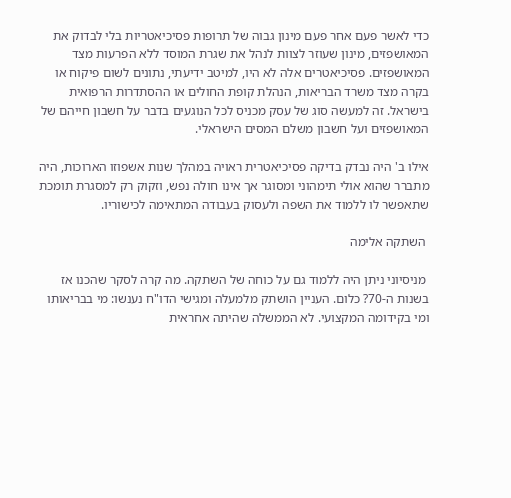כדי לאשר פעם אחר פעם מינון גבוה של תרופות פסיכיאטריות בלי לבדוק את המאושפזים, מינון שעוזר לצוות לנהל את שגרת המוסד ללא הפרעות מצד המאושפזים. פסיכיאטרים אלה לא היו, למיטב ידיעתי, נתונים לשום פיקוח או בקרה מצד משרד הבריאות, הנהלת קופת החולים או ההסתדרות הרפואית בישראל. זה למעשה סוג של עסק מכניס לכל הנוגעים בדבר על חשבון חייהם של המאושפזים ועל חשבון משלם המסים הישראלי.

אילו ב' היה נבדק בדיקה פסיכיאטרית ראויה במהלך שנות אשפוזו הארוכות, היה מתברר שהוא אולי תימהוני ומסוגר אך אינו חולה נפש, וזקוק רק למסגרת תומכת שתאפשר לו ללמוד את השפה ולעסוק בעבודה המתאימה לכישוריו.

 השתקה אלימה

 מניסיוני ניתן היה ללמוד גם על כוחה של השתקה. מה קרה לסקר שהכנו אז בשנות ה-70? כלום. העניין הושתק מלמעלה ומגישי הדו"ח נענשו: מי בבריאותו ומי בקידומה המקצועי. לא הממשלה שהיתה אחראית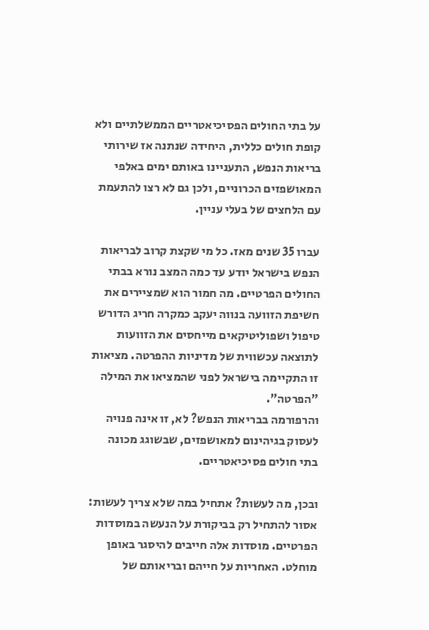על בתי החולים הפסיכיאטריים הממשלתיים ולא קופת חולים כללית, היחידה שנתנה אז שירותי בריאות הנפש, התעניינו באותם ימים באלפי המאושפזים הכרוניים, ולכן גם לא רצו להתעמת עם הלחצים של בעלי עניין.

עברו 35 שנים מאז. כל מי שקצת קרוב לבריאות הנפש בישראל יודע עד כמה המצב נורא בבתי החולים הפרטיים. מה חמור הוא שמציירים את חשיפת הזוועה בנווה יעקב כמקרה חריג הדורש טיפול ושפוליטיקאים מייחסים את הזוועות לתוצאה עכשווית של מדיניות ההפרטה. מציאות זו התקיימה בישראל לפני שהמציאו את המילה "הפרטה".
והרפורמה בבריאות הנפש? לא, זו אינה פנויה לעסוק בגיהינום למאושפזים, שבשוגג מכונה בתי חולים פסיכיאטריים.

ובכן, מה לעשות? אתחיל במה שלא צריך לעשות: אסור להתחיל רק בביקורת על הנעשה במוסדות הפרטיים. מוסדות אלה חייבים להיסגר באופן מוחלט. האחריות על חייהם ובריאותם של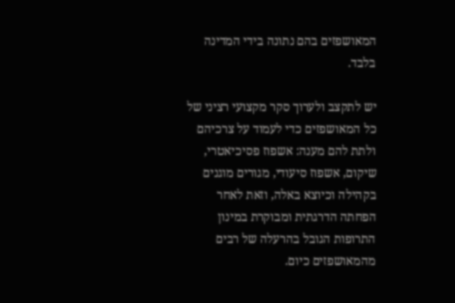המאושפזים בהם נתונה בידי המדינה בלבד.

יש לתקצב ולערוך סקר מקצועי רציני של כל המאושפזים כדי לעמוד על צרכיהם ולתת להם מענה: אשפוז פסיכיאטרי, שיקום, אשפוז סיעודי, מגורים מוגנים בקהילה וכיוצא באלה, וזאת לאחר הפחתה הדרגתית ומבוקרת במינון התרופות הגובל בהרעלה של רבים מהמאושפזים כיום.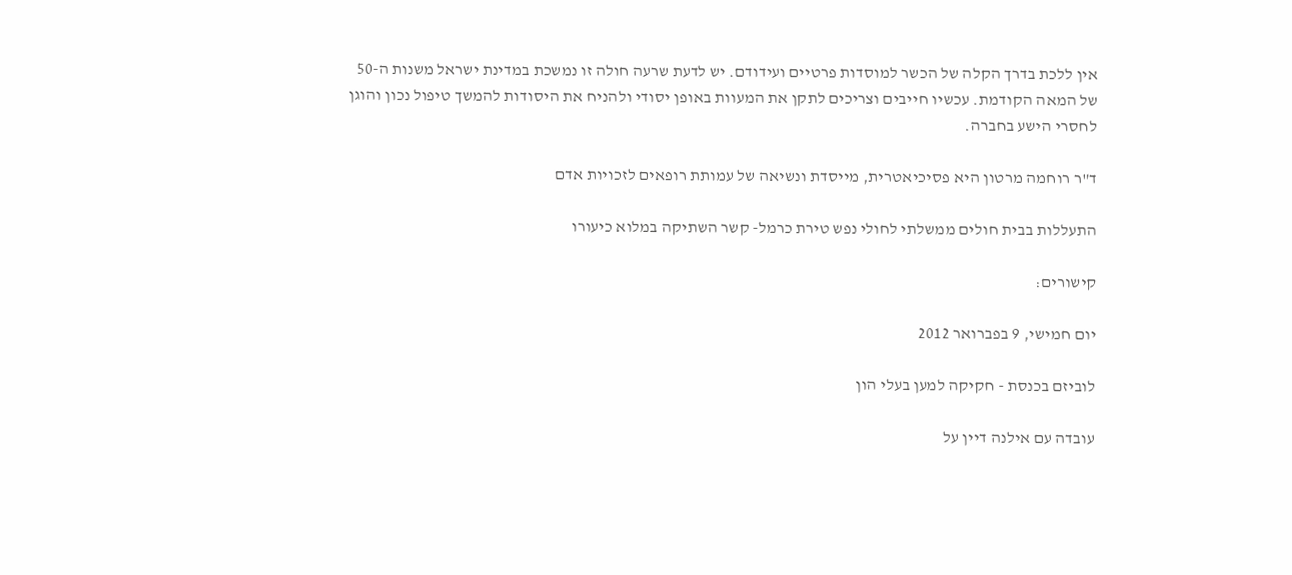אין ללכת בדרך הקלה של הכשר למוסדות פרטיים ועידודם. יש לדעת שרעה חולה זו נמשכת במדינת ישראל משנות ה-50 של המאה הקודמת. עכשיו חייבים וצריכים לתקן את המעוות באופן יסודי ולהניח את היסודות להמשך טיפול נכון והוגן לחסרי הישע בחברה.

ד"ר רוחמה מרטון היא פסיכיאטרית, מייסדת ונשיאה של עמותת רופאים לזכויות אדם

התעללות בבית חולים ממשלתי לחולי נפש טירת כרמל- קשר השתיקה במלוא כיעורו

קישורים:

יום חמישי, 9 בפברואר 2012

לוביזם בכנסת - חקיקה למען בעלי הון

עובדה עם אילנה דיין על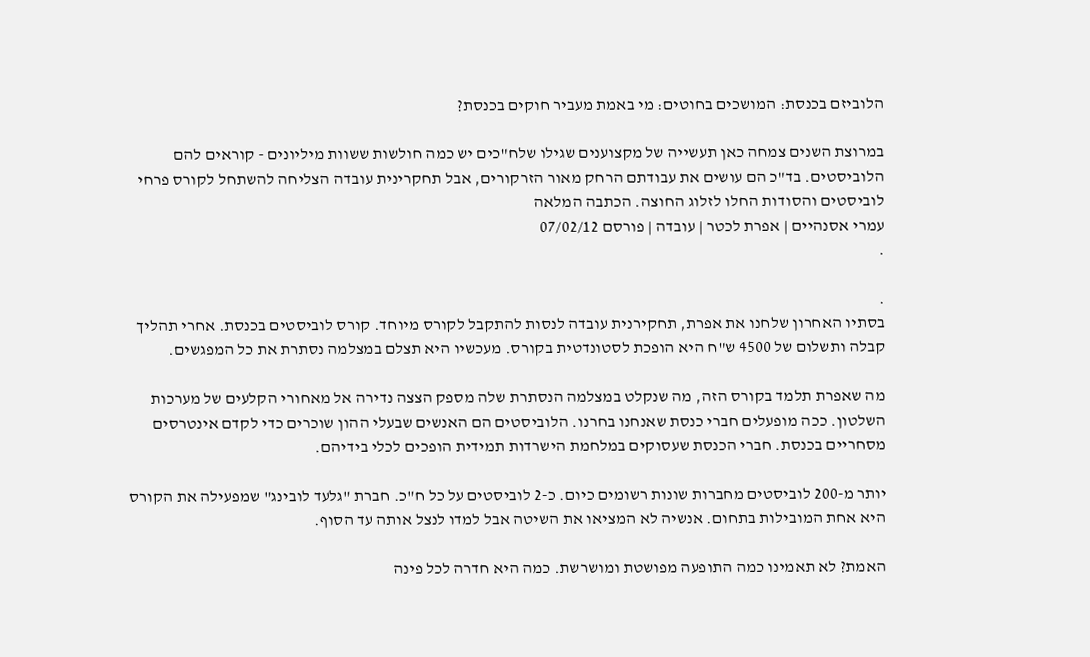הלוביזם בכנסת: המושכים בחוטים: מי באמת מעביר חוקים בכנסת?

במרוצת השנים צמחה כאן תעשייה של מקצוענים שגילו שלח"כים יש כמה חולשות ששוות מיליונים - קוראים להם הלוביסטים. בד"כ הם עושים את עבודתם הרחק מאור הזרקורים, אבל תחקרינית עובדה הצליחה להשתחל לקורס פרחי לוביסטים והסודות החלו לזלוג החוצה. הכתבה המלאה
עמרי אסנהיים | אפרת לכטר | עובדה | פורסם 07/02/12
.

.
בסתיו האחרון שלחנו את אפרת, תחקירנית עובדה לנסות להתקבל לקורס מיוחד. קורס לוביסטים בכנסת. אחרי תהליך קבלה ותשלום של 4500 ש"ח היא הופכת לסטונדטית בקורס. מעכשיו היא תצלם במצלמה נסתרת את כל המפגשים.

מה שאפרת תלמד בקורס הזה, מה שנקלט במצלמה הנסתרת שלה מספק הצצה נדירה אל מאחורי הקלעים של מערכות השלטון. ככה מופעלים חברי כנסת שאנחנו בחרנו. הלוביסטים הם האנשים שבעלי ההון שוכרים כדי לקדם אינטרסים מסחריים בכנסת. חברי הכנסת שעסוקים במלחמת הישרדות תמידית הופכים לכלי בידיהם.

יותר מ-200 לוביסטים מחברות שונות רשומים כיום. כ-2 לוביסטים על כל ח"כ. חברת "גלעד לובינג" שמפעילה את הקורס היא אחת המובילות בתחום. אנשיה לא המציאו את השיטה אבל למדו לנצל אותה עד הסוף.

האמת? לא תאמינו כמה התופעה מפושטת ומושרשת. כמה היא חדרה לכל פינה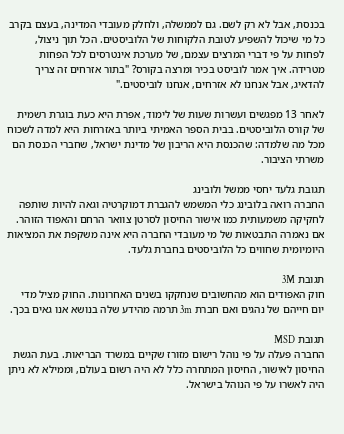בכנסת, אבל לא רק לשם. גם לממשלה, ולחלק מעובדי המדינה, בעצם בקרב כל מי שיכול להשפיע לטובת הלקוחות של הלוביסטים. הכל תוך ניצול, לפחות על פי דברי המרצים עצמם, של מערכת אינטרסים לכל הפחות מטרידה. איך אמר לוביסט בכיר ומרצה בקורס? "בתור אזרחים זה צריך להדאיג, אבל אנחנו לא אזרחים, אנחנו לוביסטים."

לאחר 13 מפגשים ועשרות שעות של לימוד, אפרת היא כעת בוגרת רשמית של קורס הלוביסטים. בבית הספר האמיתי ביותר באזרחות היא למדה לשכוח מכל מה שלמדה: שהכנסת היא הריבון של מדינת ישראל, שחברי הכנסת הם משרתי הציבור.

תגובת גלעד יחסי ממשל ולובינג
החברה רואה בלובינג כלי המשמש להגברת דמוקרטיה וגאה להיות שותפה לחקיקה משמעותית כמו אישור החיסון לסרטן צוואר הרחם והאפוד הזוהר. אם נאמרה התבטאות של מי מעובדי החברה היא אינה משקפת את המציאות היומיומית שחווים כל הלוביסטים בחברת גלעד.

תגובת 3M
חוק האפודים הוא מהחשובים שנחקקו בשנים האחרונות. החוק מציל מדי יום חייהם של נהגים ואם חברת 3m תרמה מהידע שלה בנושא אנו גאים בכך.

תגובת MSD
החברה פעלה על פי נוהל רישום מזורז שקיים במשרד הבריאות. בעת הגשת החיסון לאישור, החיסון המתחרה כלל לא היה רשום בעולם, וממילא לא ניתן היה לאשרו על פי הנוהל בישראל.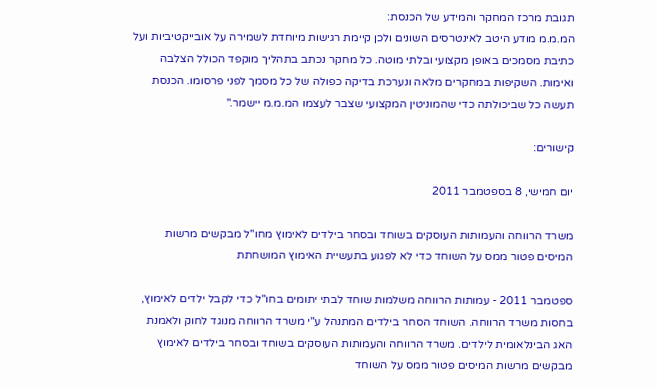תגובת מרכז המחקר והמידע של הכנסת:
המ.מ.מ מודע היטב לאינטרסים השונים ולכן קיימת רגישות מיוחדת לשמירה על אובייקטיביות ועל כתיבת מסמכים באופן מקצועי ובלתי מוטה. כל מחקר נכתב בתהליך מוקפד הכולל הצלבה ואימות. השקיפות במחקרים מלאה ונערכת בדיקה כפולה של כל מסמך לפני פרסומו. הכנסת תעשה כל שביכולתה כדי שהמוניטין המקצועי שצבר לעצמו המ.מ.מ יישמר."

קישורים:

יום חמישי, 8 בספטמבר 2011

משרד הרווחה והעמותות העוסקים בשוחד ובסחר בילדים לאימוץ מחו"ל מבקשים מרשות המיסים פטור ממס על השוחד כדי לא לפגוע בתעשיית האימוץ המושחתת

ספטמבר 2011 - עמותות הרווחה משלמות שוחד לבתי יתומים בחו"ל כדי לקבל ילדים לאימוץ, בחסות משרד הרווחה. השוחד הסחר בילדים המתנהל ע"י משרד הרווחה מנוגד לחוק ולאמנת האג הבינלאומית לילדים. משרד הרווחה והעמותות העוסקים בשוחד ובסחר בילדים לאימוץ מבקשים מרשות המיסים פטור ממס על השוחד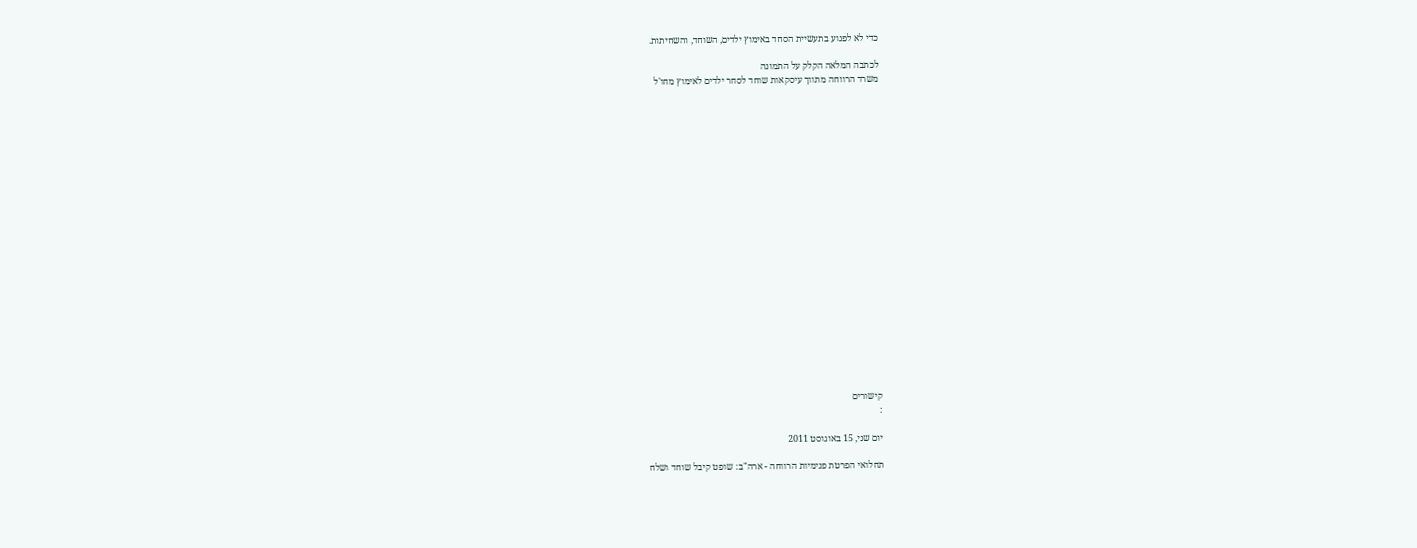כדי לא לפגוע בתעשיית הסחד באימוץ ילדים, השוחד, והשחיתות.

לכתבה המלאה הקלק על התמונה
משרד הרווחה מתווך עיסקאות שוחד לסחר ילדים לאימוץ מחו'ל






















קישורים
:

יום שני, 15 באוגוסט 2011

תחלואי הפרטת פנימיות הרווחה - ארה"ב: שופט קיבל שוחד ושלח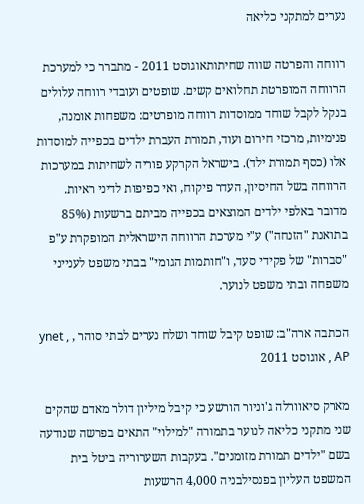נערים למתקני כליאה

רווחה והפרטה שווה שחיתותאוגוסט 2011 - מתברר כי למערכת הרווחה המופרטת תחלואים קשים. שופטים ועובדי רווחה עלולים בנקל לקבל שוחד ממוסדות רווחה מופרטים: משפחות אומנה, פנימיות, מרכזי חירום ועוד, תמורת העברת ילדים בכפייה למוסדות אלו (כסף תמורת ילד). בישראל הקרקע פוריה לשחיתות במערכות הרווחה בשל החיסיון, העדר פיקוח, ואי כפיפות לדיני ראיות. מדובר באלפי ילדים המוצאים בכפייה מביתם ברשעות (85% בתואנת "הזנחה") ע"י מערכת הרווחה הישראלית המופקרת ע"פ "סברות" של פקידי סעד, ו"חותמות הגומי" בבתי משפט לענייני משפחה ובתי משפט לנוער.

הכתבה ארה"ב: שופט קיבל שוחד ושלח נערים לבתי סוהר , ynet , AP , אוגוסט 2011

מארק סיאוורלה ג'וניור הורשע כי קיבל מיליון דולר מאדם שהקים שני מתקני כליאה לנוער בתמורה "למילוי" התאים בפרשה שנודעה בשם "ילדים תמורת מזומנים". בעקבות השערוריה ביטל בית המשפט העליון בפנסילבניה 4,000 הרשעות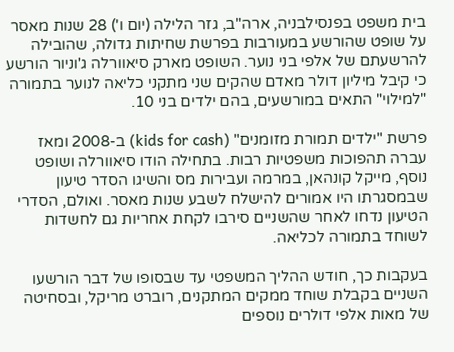בית משפט בפנסילבניה, ארה"ב, גזר הלילה (יום ו') 28 שנות מאסר על שופט שהורשע במעורבות בפרשת שחיתות גדולה, שהובילה להרשעתם של אלפי בני נוער. השופט מארק סיאוורלה ג'וניור הורשע כי קיבל מיליון דולר מאדם שהקים שני מתקני כליאה לנוער בתמורה "למילוי" התאים במורשעים, בהם ילדים בני 10.

פרשת "ילדים תמורת מזומנים" (kids for cash) ב-2008 ומאז עברה תהפוכות משפטיות רבות. בתחילה הודו סיאוורלה ושופט נוסף, מייקל קונהאן, במרמה ועבירות מס והשיגו הסדר טיעון שבמסגרתו היו אמורים להישלח לשבע שנות מאסר. ואולם, הסדרי הטיעון נדחו לאחר שהשניים סירבו לקחת אחריות גם לחשדות לשוחד בתמורה לכליאה.

בעקבות כך, חודש ההליך המשפטי עד שבסופו של דבר הורשעו השניים בקבלת שוחד ממקים המתקנים, רוברט מריקל, ובסחיטה של מאות אלפי דולרים נוספים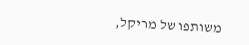משותפו של מריקל,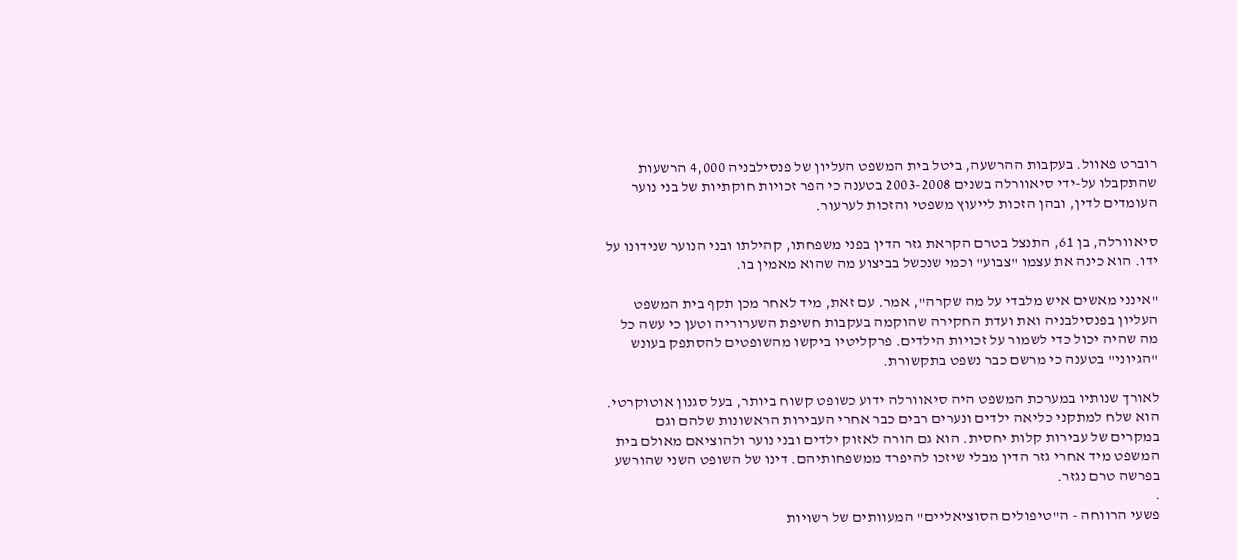רוברט פאוול. בעקבות ההרשעה, ביטל בית המשפט העליון של פנסילבניה 4,000 הרשעות שהתקבלו על-ידי סיאוורלה בשנים 2003-2008 בטענה כי הפר זכויות חוקתיות של בני נוער העומדים לדין, ובהן הזכות לייעוץ משפטי והזכות לערעור.

סיאוורלה, בן 61, התנצל בטרם הקראת גזר הדין בפני משפחתו, קהילתו ובני הנוער שנידונו על ידו. הוא כינה את עצמו "צבוע" וכמי שנכשל בביצוע מה שהוא מאמין בו.

"אינני מאשים איש מלבדי על מה שקרה", אמר. עם זאת, מיד לאחר מכן תקף בית המשפט העליון בפנסילבניה ואת ועדת החקירה שהוקמה בעקבות חשיפת השערוריה וטען כי עשה כל מה שהיה יכול כדי לשמור על זכויות הילדים. פרקליטיו ביקשו מהשופטים להסתפק בעונש "הגיוני" בטענה כי מרשם כבר נשפט בתקשורת.

לאורך שנותיו במערכת המשפט היה סיאוורלה ידוע כשופט קשוח ביותר, בעל סגנון אוטוקרטי. הוא שלח למתקני כליאה ילדים ונערים רבים כבר אחרי העבירות הראשונות שלהם וגם במקרים של עבירות קלות יחסית. הוא גם הורה לאזוק ילדים ובני נוער ולהוציאם מאולם בית המשפט מיד אחרי גזר הדין מבלי שיזכו להיפרד ממשפחותיהם. דינו של השופט השני שהורשע בפרשה טרם נגזר.
.
פשעי הרווחה - ה"טיפולים הסוציאליים" המעוותים של רשויות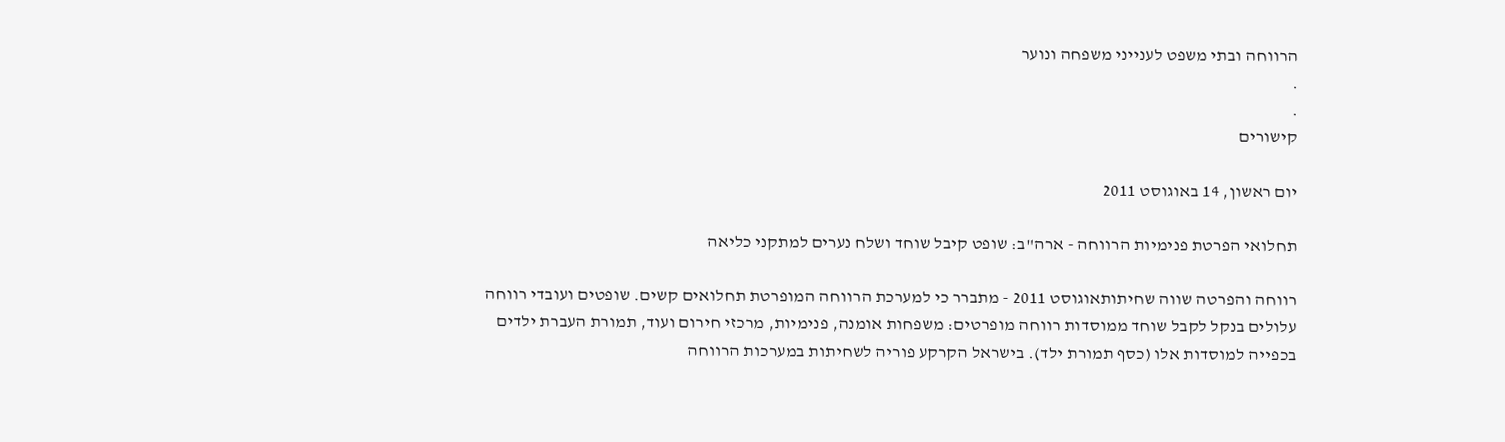הרווחה ובתי משפט לענייני משפחה ונוער
.
.
קישורים

יום ראשון, 14 באוגוסט 2011

תחלואי הפרטת פנימיות הרווחה - ארה"ב: שופט קיבל שוחד ושלח נערים למתקני כליאה

רווחה והפרטה שווה שחיתותאוגוסט 2011 - מתברר כי למערכת הרווחה המופרטת תחלואים קשים. שופטים ועובדי רווחה עלולים בנקל לקבל שוחד ממוסדות רווחה מופרטים: משפחות אומנה, פנימיות, מרכזי חירום ועוד, תמורת העברת ילדים בכפייה למוסדות אלו (כסף תמורת ילד). בישראל הקרקע פוריה לשחיתות במערכות הרווחה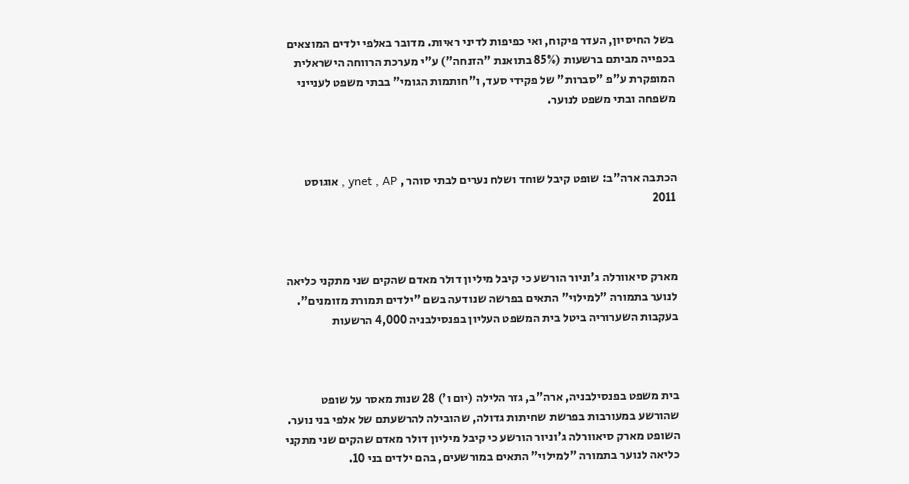בשל החיסיון, העדר פיקוח, ואי כפיפות לדיני ראיות. מדובר באלפי ילדים המוצאים בכפייה מביתם ברשעות (85% בתואנת "הזנחה") ע"י מערכת הרווחה הישראלית המופקרת ע"פ "סברות" של פקידי סעד, ו"חותמות הגומי" בבתי משפט לענייני משפחה ובתי משפט לנוער.



הכתבה ארה"ב: שופט קיבל שוחד ושלח נערים לבתי סוהר , ynet , AP , אוגוסט 2011



מארק סיאוורלה ג'וניור הורשע כי קיבל מיליון דולר מאדם שהקים שני מתקני כליאה לנוער בתמורה "למילוי" התאים בפרשה שנודעה בשם "ילדים תמורת מזומנים". בעקבות השערוריה ביטל בית המשפט העליון בפנסילבניה 4,000 הרשעות



בית משפט בפנסילבניה, ארה"ב, גזר הלילה (יום ו') 28 שנות מאסר על שופט שהורשע במעורבות בפרשת שחיתות גדולה, שהובילה להרשעתם של אלפי בני נוער. השופט מארק סיאוורלה ג'וניור הורשע כי קיבל מיליון דולר מאדם שהקים שני מתקני כליאה לנוער בתמורה "למילוי" התאים במורשעים, בהם ילדים בני 10.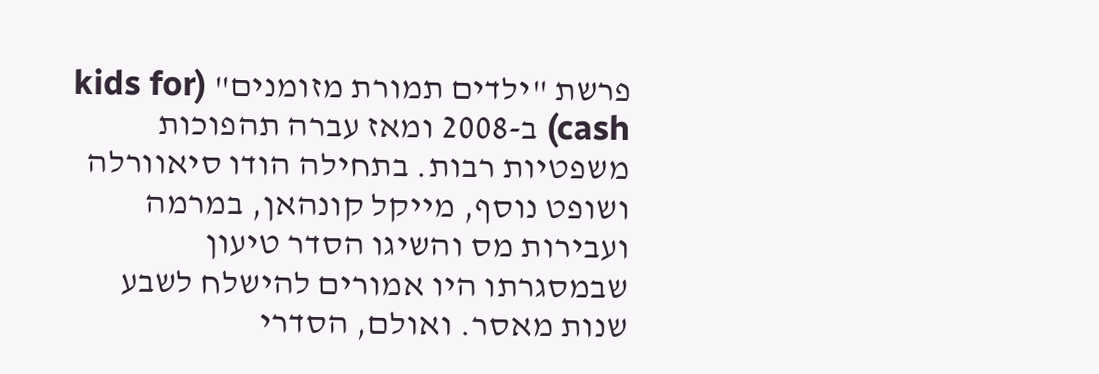פרשת "ילדים תמורת מזומנים" (kids for cash) ב-2008 ומאז עברה תהפוכות משפטיות רבות. בתחילה הודו סיאוורלה ושופט נוסף, מייקל קונהאן, במרמה ועבירות מס והשיגו הסדר טיעון שבמסגרתו היו אמורים להישלח לשבע שנות מאסר. ואולם, הסדרי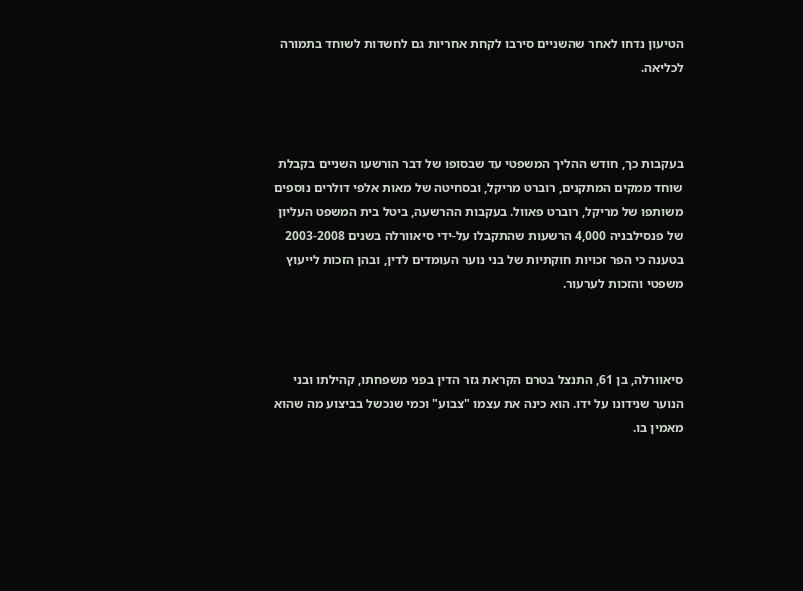הטיעון נדחו לאחר שהשניים סירבו לקחת אחריות גם לחשדות לשוחד בתמורה לכליאה.



בעקבות כך, חודש ההליך המשפטי עד שבסופו של דבר הורשעו השניים בקבלת שוחד ממקים המתקנים, רוברט מריקל, ובסחיטה של מאות אלפי דולרים נוספים משותפו של מריקל, רוברט פאוול. בעקבות ההרשעה, ביטל בית המשפט העליון של פנסילבניה 4,000 הרשעות שהתקבלו על-ידי סיאוורלה בשנים 2003-2008 בטענה כי הפר זכויות חוקתיות של בני נוער העומדים לדין, ובהן הזכות לייעוץ משפטי והזכות לערעור.



סיאוורלה, בן 61, התנצל בטרם הקראת גזר הדין בפני משפחתו, קהילתו ובני הנוער שנידונו על ידו. הוא כינה את עצמו "צבוע" וכמי שנכשל בביצוע מה שהוא מאמין בו.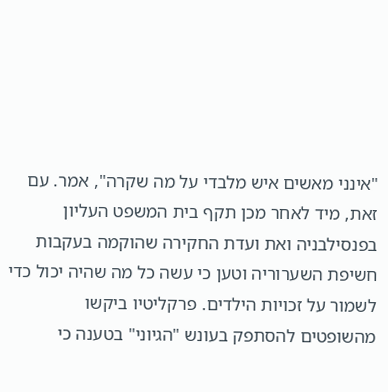"אינני מאשים איש מלבדי על מה שקרה", אמר. עם זאת, מיד לאחר מכן תקף בית המשפט העליון בפנסילבניה ואת ועדת החקירה שהוקמה בעקבות חשיפת השערוריה וטען כי עשה כל מה שהיה יכול כדי לשמור על זכויות הילדים. פרקליטיו ביקשו מהשופטים להסתפק בעונש "הגיוני" בטענה כי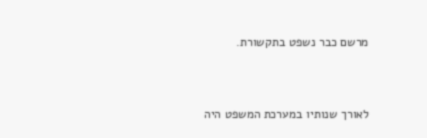מרשם כבר נשפט בתקשורת.



לאורך שנותיו במערכת המשפט היה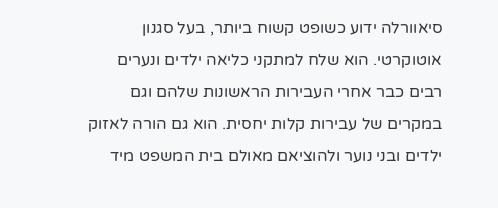סיאוורלה ידוע כשופט קשוח ביותר, בעל סגנון אוטוקרטי. הוא שלח למתקני כליאה ילדים ונערים רבים כבר אחרי העבירות הראשונות שלהם וגם במקרים של עבירות קלות יחסית. הוא גם הורה לאזוק ילדים ובני נוער ולהוציאם מאולם בית המשפט מיד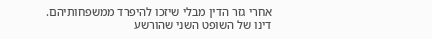אחרי גזר הדין מבלי שיזכו להיפרד ממשפחותיהם. דינו של השופט השני שהורשע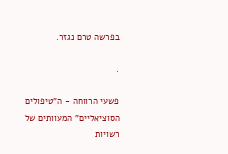בפרשה טרם נגזר.

.

פשעי הרווחה - ה"טיפולים הסוציאליים" המעוותים של רשויות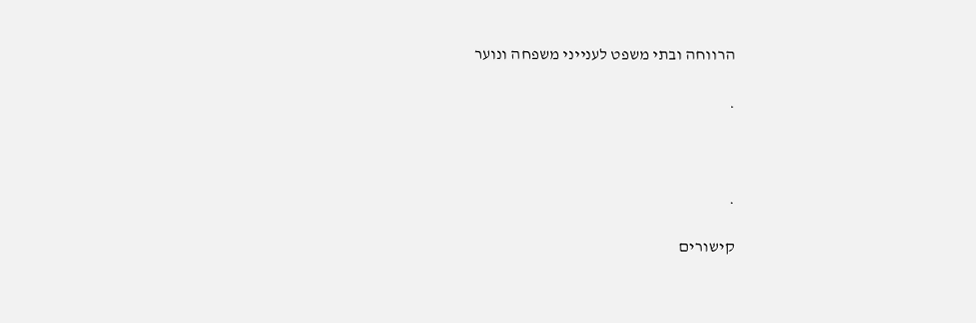הרווחה ובתי משפט לענייני משפחה ונוער

.



.

קישורים